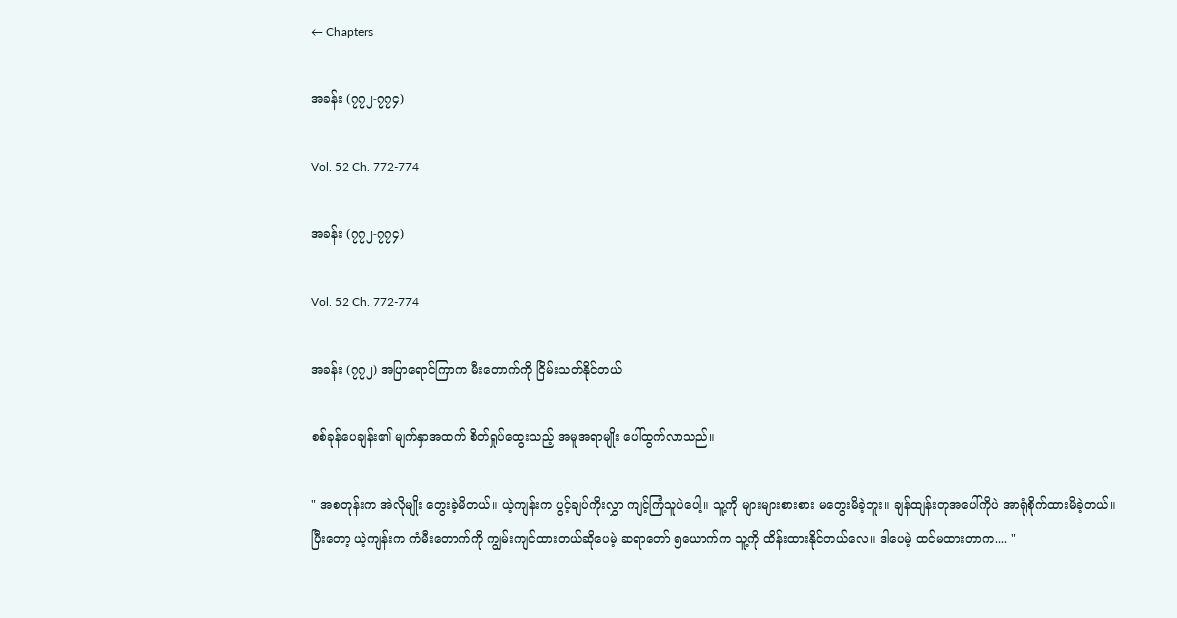← Chapters

အခန်း (၇၇၂-၇၇၄)

Vol. 52 Ch. 772-774

အခန်း (၇၇၂-၇၇၄)

Vol. 52 Ch. 772-774

အခန်း (၇၇၂) အပြာရောင်ကြာက မီးတောက်ကို ငြိမ်းသတ်နိုင်တယ်

စစ်ခုန်ပေချန်း၏ မျက်နှာအထက် စိတ်ရှုပ်ထွေးသည့် အမူအရာမျိုး ပေါ်ထွက်လာသည်။

" အစတုန်းက အဲလိုမျိုး တွေးခဲ့မိတယ်။ ယဲ့ကျန်းက ပွင့်ချပ်ကိုးလွှာ ကျင့်ကြံသူပဲပေါ့။ သူ့ကို များများစားစား မတွေးမိခဲ့ဘူး။ ချန်ထျန်းတုအပေါ်ကိုပဲ အာရုံစိုက်ထားမိခဲ့တယ်။ ပြီးတော့ ယဲ့ကျန်းက ကံမီးတောက်ကို ကျွမ်းကျင်ထားတယ်ဆိုပေမဲ့ ဆရာတော် ၅ယောက်က သူ့ကို ထိန်းထားနိုင်တယ်လေ။ ဒါပေမဲ့ ထင်မထားတာက.... "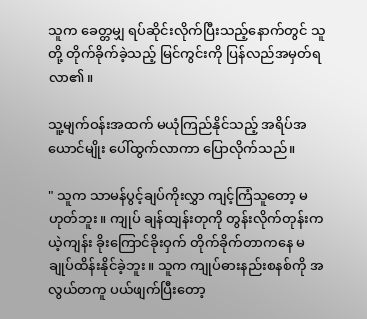သူက ခေတ္တမျှ ရပ်ဆိုင်းလိုက်ပြီးသည့်နောက်တွင် သူတို့ တိုက်ခိုက်ခဲ့သည့် မြင်ကွင်းကို ပြန်လည်အမှတ်ရလာ၏။

သူ့မျက်ဝန်းအထက် မယုံကြည်နိုင်သည့် အရိပ်အယောင်မျိုး ပေါ်ထွက်လာကာ ပြောလိုက်သည်။

" သူက သာမန်ပွင့်ချပ်ကိုးလွှာ ကျင့်ကြံသူတော့ မဟုတ်ဘူး။ ကျုပ် ချန်ထျန်းတုကို တွန်းလိုက်တုန်းက ယဲ့ကျန်း ခိုးကြောင်ခိုးဝှက် တိုက်ခိုက်တာကနေ မချုပ်ထိန်းနိုင်ခဲ့ဘူး။ သူက ကျုပ်ဓားနည်းစနစ်ကို အလွယ်တကူ ပယ်ဖျက်ပြီးတော့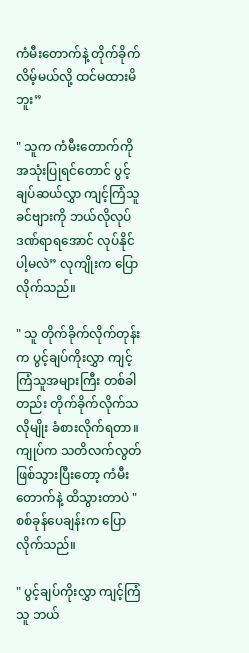ကံမီးတောက်နဲ့ တိုက်ခိုက်လိမ့်မယ်လို့ ထင်မထားမိဘူး”

" သူက ကံမီးတောက်ကို အသုံးပြုရင်တောင် ပွင့်ချပ်ဆယ်လွှာ ကျင့်ကြံသူ ခင်ဗျားကို ဘယ်လိုလုပ် ဒဏ်ရာရအောင် လုပ်နိုင်ပါ့မလဲ” လုကျိုးက ပြောလိုက်သည်။

" သူ တိုက်ခိုက်လိုက်တုန်းက ပွင့်ချပ်ကိုးလွှာ ကျင့်ကြံသူအများကြီး တစ်ခါတည်း တိုက်ခိုက်လိုက်သလိုမျိုး ခံစားလိုက်ရတာ။ ကျုပ်က သတိလက်လွတ်ဖြစ်သွားပြီးတော့ ကံမီးတောက်နဲ့ ထိသွားတာပဲ " စစ်ခုန်ပေချန်းက ပြောလိုက်သည်။

" ပွင့်ချပ်ကိုးလွှာ ကျင့်ကြံသူ ဘယ်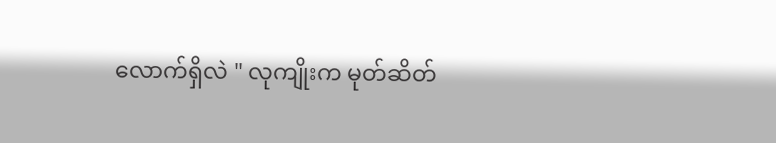လောက်ရှိလဲ " လုကျိုးက မုတ်ဆိတ်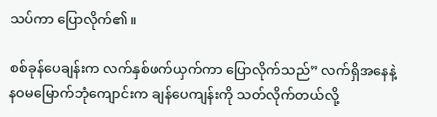သပ်ကာ ပြောလိုက်၏။

စစ်ခုန်ပေချန်းက လက်နှစ်ဖက်ယှက်ကာ ပြောလိုက်သည်” လက်ရှိအနေနဲ့ နဝမမြောက်ဘုံကျောင်းက ချန်ပေကျန်းကို သတ်လိုက်တယ်လို့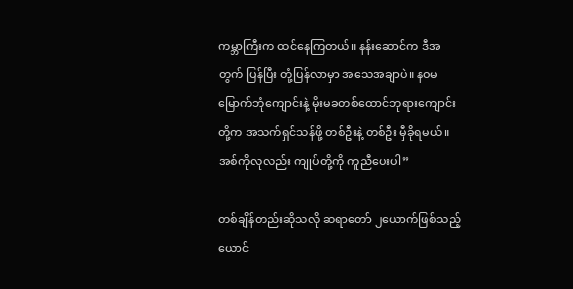ကမ္ဘာကြီးက ထင်နေကြတယ်။ နန်းဆောင်က ဒီအတွက် ပြန်ပြီး တုံ့ပြန်လာမှာ အသေအချာပဲ။ နဝမမြောက်ဘုံကျောင်းနဲ့ မိုးမခတစ်ထောင်ဘုရားကျောင်းတို့က အသက်ရှင်သန်ဖို့ တစ်ဦးနဲ့ တစ်ဦး မှီခိုရမယ်။ အစ်ကိုလုလည်း ကျုပ်တို့ကို ကူညီပေးပါ”

တစ်ချိန်တည်းဆိုသလို ဆရာတော် ၂ယောက်ဖြစ်သည့် ယောင်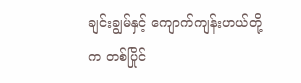ချင်းချွမ်နှင့် ကျောက်ကျန်းဟယ်တို့က တစ်ပြိုင်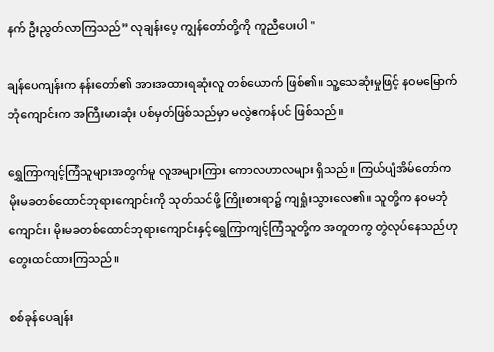နက် ဦးညွတ်လာကြသည်” လုချန်းပေ့ ကျွန်တော်တို့ကို ကူညီပေးပါ "

ချန်ပေကျန်းက နန်းတော်၏ အားအထားရဆုံးလူ တစ်ယောက် ဖြစ်၏။ သူ့သေဆုံးမှုဖြင့် နဝမမြောက်ဘုံကျောင်းက အကြီးမားဆုံး ပစ်မှတ်ဖြစ်သည်မှာ မလွဲဧကန်ပင် ဖြစ်သည်။

ရွှေကြာကျင့်ကြံသူများအတွက်မူ လူအများကြား ကောလဟာလများ ရှိသည်။ ကြယ်ပျံအိမ်တော်က မိုးမခတစ်ထောင်ဘုရားကျောင်းကို သုတ်သင်ဖို့ ကြိုးစားရာ၌ ကျရှုံးသွားလေ၏။ သူတို့က နဝမဘုံကျောင်း၊ မိုးမခတစ်ထောင်ဘုရားကျောင်းနှင့်ရွေကြာကျင့်ကြံသူတို့က အတူတကွ တွဲလုပ်နေသည်ဟု တွေးထင်ထားကြသည်။

စစ်ခုန်ပေချန်း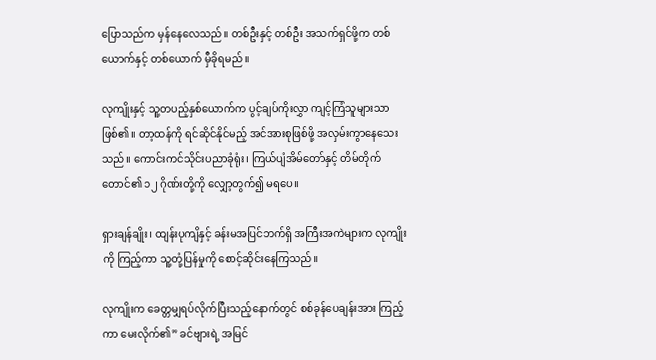ပြောသည်က မှန်နေလေသည်။ တစ်ဦးနှင့် တစ်ဦး အသက်ရှင်ဖို့က တစ်ယောက်နှင့် တစ်ယောက် မှီခိုရမည်။

လုကျိုးနှင့် သူ့တပည့်နှစ်ယောက်က ပွင့်ချပ်ကိုးလွှာ ကျင့်ကြံသူများသာ ဖြစ်၏။ တာ့ထန်ကို ရင်ဆိုင်နိုင်မည့် အင်အားစုဖြစ်ဖို့ အလှမ်းကွာနေသေးသည်။ ကောင်းကင်သိုင်းပညာခုံရုံး၊ ကြယ်ပျံအိမ်တော်နှင့် တိမ်တိုက်တောင်၏ ၁၂ ဂိုဏ်းတို့ကို လျှော့တွက်၍ မရပေ။

ရှားချန်ချိုး၊ ထျန်းပုကျိနှင့် ခန်းမအပြင်ဘက်ရှိ အကြီးအကဲများက လုကျိုးကို ကြည့်ကာ သူ့တုံ့ပြန်မှုကို စောင့်ဆိုင်းနေကြသည်။

လုကျိုးက ခေတ္တမျှရပ်လိုက်ပြီးသည့်နောက်တွင် စစ်ခုန်ပေချန်းအား ကြည့်ကာ မေးလိုက်၏” ခင်ဗျားရဲ့ အမြင်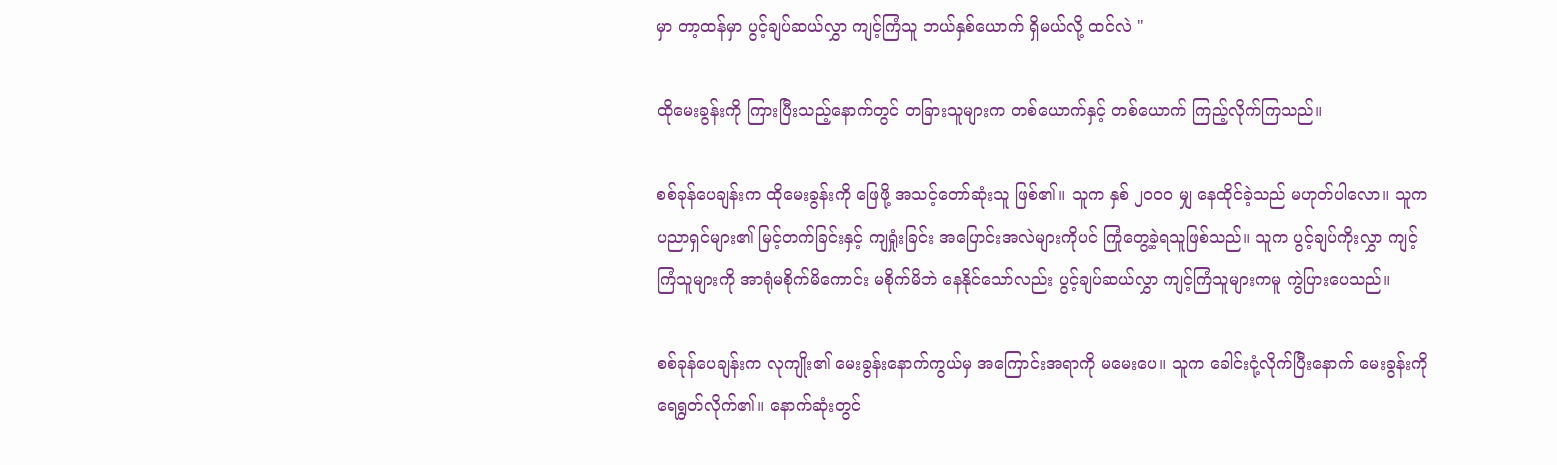မှာ တာ့ထန်မှာ ပွင့်ချပ်ဆယ်လွှာ ကျင့်ကြံသူ ဘယ်နှစ်ယောက် ရှိမယ်လို့ ထင်လဲ "

ထိုမေးခွန်းကို ကြားပြီးသည့်နောက်တွင် တခြားသူများက တစ်ယောက်နှင့် တစ်ယောက် ကြည့်လိုက်ကြသည်။

စစ်ခုန်ပေချန်းက ထိုမေးခွန်းကို ဖြေဖို့ အသင့်တော်ဆုံးသူ ဖြစ်၏။ သူက နှစ် ၂၀၀၀ မျှ နေထိုင်ခဲ့သည် မဟုတ်ပါလော။ သူက ပညာရှင်များ၏ မြင့်တက်ခြင်းနှင့် ကျရှုံးခြင်း အပြောင်းအလဲများကိုပင် ကြုံတွေ့ခဲ့ရသူဖြစ်သည်။ သူက ပွင့်ချပ်ကိုးလွှာ ကျင့်ကြံသူများကို အာရုံမစိုက်မိကောင်း မစိုက်မိဘဲ နေနိုင်သော်လည်း ပွင့်ချပ်ဆယ်လွှာ ကျင့်ကြံသူများကမူ ကွဲပြားပေသည်။

စစ်ခုန်ပေချန်းက လုကျိုး၏ မေးခွန်းနောက်ကွယ်မှ အကြောင်းအရာကို မမေးပေ။ သူက ခေါင်းငုံ့လိုက်ပြီးနောက် မေးခွန်းကို ရေရွတ်လိုက်၏။ နောက်ဆုံးတွင်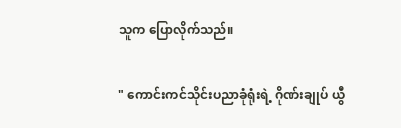သူက ပြောလိုက်သည်။

" ကောင်းကင်သိုင်းပညာခုံရုံးရဲ့ ဂိုဏ်းချုပ် ယွီ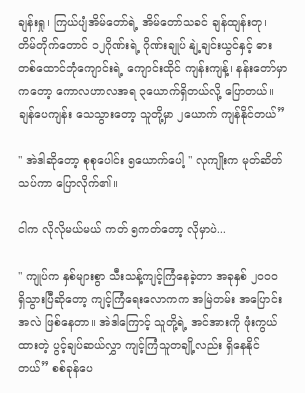ချန်းရှု၊ ကြယ်ပျံအိမ်တော်ရဲ့ အိမ်တော်သခင် ချန်ထျန်းတု၊ တိမ်တိုက်တောင် ၁၂ဂိုဏ်းရဲ့ ဂိုဏ်းချုပ် နျဲ့ချင်းယွင်နှင့် ဓားတစ်ထောင်ဘုံကျောင်းရဲ့ ကျောင်းထိုင် ကျန်းကျန့်၊ နန်းတော်မှာကတော့ ကောလဟာလအရ ၃ယောက်ရှိတယ်လို့ ပြောတယ်။ ချန်ပေကျန်း သေသွားတော့ သူတို့မှာ ၂ယောက် ကျန်နိုင်တယ်”

" အဲဒါဆိုတော့ စုစုပေါင်း ၅ယောက်ပေါ့ " လုကျိုးက မုတ်ဆိတ်သပ်ကာ ပြောလိုက်၏။

ငါက လိုလိုမယ်မယ် ကတ် ၅ကတ်တော့ လိုမှာပဲ...

" ကျုပ်က နှစ်များစွာ သီးသန့်ကျင့်ကြံနေခဲ့တာ အခုနှစ် ၂၀၀၀ ရှိသွားပြီဆိုတော့ ကျင့်ကြံရေးလောကက အမြဲတမ်း အပြောင်းအလဲ ဖြစ်နေတာ။ အဲဒါကြောင့် သူတို့ရဲ့ အင်အားကို ဖုံးကွယ်ထားတဲ့ ပွင့်ချပ်ဆယ်လွှာ ကျင့်ကြံသူတချို့လည်း ရှိနေနိုင်တယ်” စစ်ခုန်ပေ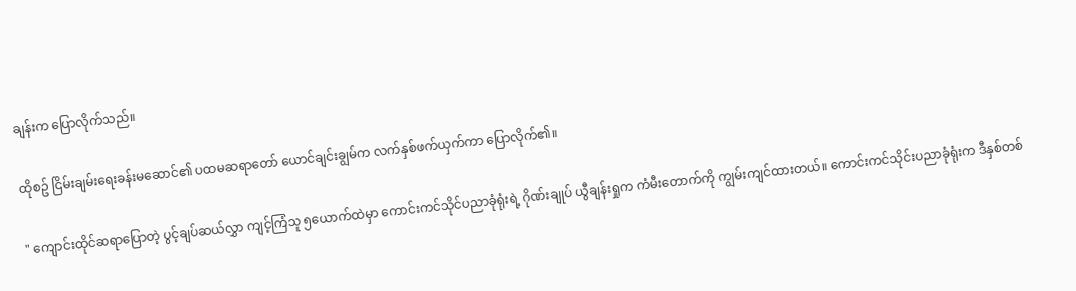ချန်းက ပြောလိုက်သည်။

ထိုစဥ် ငြိမ်းချမ်းရေးခန်းမဆောင်၏ ပထမဆရာတော် ယောင်ချင်းချွမ်က လက်နှစ်ဖက်ယှက်ကာ ပြောလိုက်၏။

" ကျောင်းထိုင်ဆရာပြောတဲ့ ပွင့်ချပ်ဆယ်လွှာ ကျင့်ကြံသူ ၅ယောက်ထဲမှာ ကောင်းကင်သိုင်ပညာခုံရုံးရဲ့ ဂိုဏ်းချုပ် ယွီချန်းရှုက ကံမီးတောက်ကို ကျွမ်းကျင်ထားတယ်။ ကောင်းကင်သိုင်းပညာခုံရုံးက ဒီနှစ်တစ်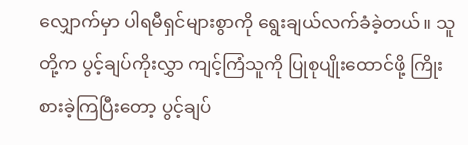လျှောက်မှာ ပါရမီရှင်များစွာကို ရွေးချယ်လက်ခံခဲ့တယ်။ သူတို့က ပွင့်ချပ်ကိုးလွှာ ကျင့်ကြံသူကို ပြုစုပျိုးထောင်ဖို့ ကြိုးစားခဲ့ကြပြီးတော့ ပွင့်ချပ်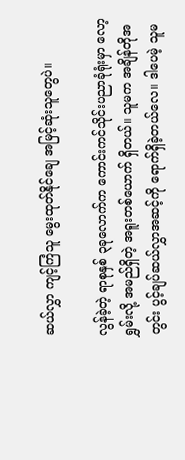ဆယ်လွှာ ကျင့်ကြံသူ မွေးထုတ်နိုင်ချေ အမြင့်ဆုံးသူတွေပဲ။

လွန်ခဲ့တဲ့ ရာစုနှစ် ၃ခုလောက်က ကောင်းကင်သိုင်းပညာခုံရုံးမှာ လော့ရွှမ်းလို့ အမည်ရှိတဲ့ အရူးတစ်ယောက် ရှိတယ်။ သူမက အချိန်တိုအတွင်း ပွင့်ချပ်ဆယ်လွှာအဆင့်ကို ရောက်ရှိခဲ့တယ်လေ။ ဒါပေမဲ့ သူမ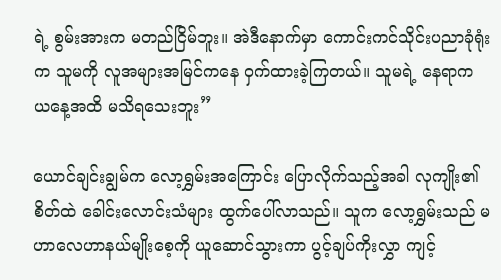ရဲ့ စွမ်းအားက မတည်ငြိမ်ဘူး။ အဲဒီနောက်မှာ ကောင်းကင်သိုင်းပညာခုံရုံးက သူမကို လူအများအမြင်ကနေ ဝှက်ထားခဲ့ကြတယ်။ သူမရဲ့ နေရာက ယနေ့အထိ မသိရသေးဘူး”

ယောင်ချင်းချွမ်က လော့ရွှမ်းအကြောင်း ပြောလိုက်သည့်အခါ လုကျိုး၏ စိတ်ထဲ ခေါင်းလောင်းသံများ ထွက်ပေါ်လာသည်။ သူက လော့ရွှမ်းသည် မဟာလေဟာနယ်မျိုးစေ့ကို ယူဆောင်သွားကာ ပွင့်ချပ်ကိုးလွှာ ကျင့်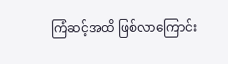ကြံဆင့်အထိ ဖြစ်လာကြောင်း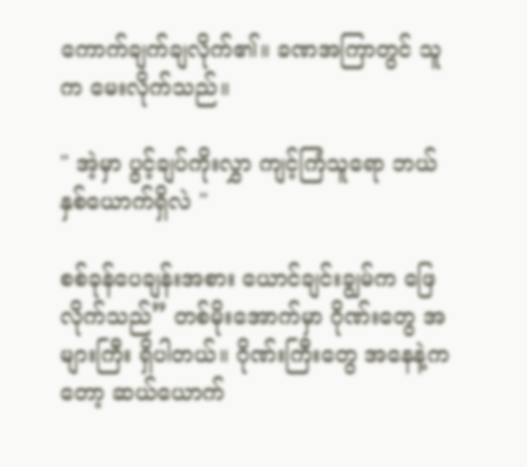ကောက်ချက်ချလိုက်၏။ ခဏအကြာတွင် သူက မေးလိုက်သည်။

" အဲ့မှာ ပွင့်ချပ်ကိုးလွှာ ကျင့်ကြံသူရော ဘယ်နှစ်ယောက်ရှိလဲ "

စစ်ခုန်ပေချန်းအစား ယောင်ချင်းချွမ်က ဖြေလိုက်သည်” တစ်မိုးအောက်မှာ ဂိုဏ်းတွေ အများကြီး ရှိပါတယ်။ ဂိုဏ်းကြီးတွေ အနေနဲ့ကတော့ ဆယ်ယောက်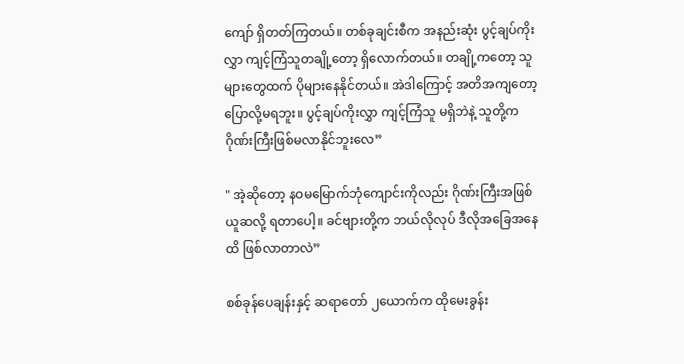ကျော် ရှိတတ်ကြတယ်။ တစ်ခုချင်းစီက အနည်းဆုံး ပွင့်ချပ်ကိုးလွှာ ကျင့်ကြံသူတချို့တော့ ရှိလောက်တယ်။ တချို့ကတော့ သူများတွေထက် ပိုများနေနိုင်တယ်။ အဲဒါကြောင့် အတိအကျတော့ ပြောလို့မရဘူး။ ပွင့်ချပ်ကိုးလွှာ ကျင့်ကြံသူ မရှိဘဲနဲ့ သူတို့က ဂိုဏ်းကြီးဖြစ်မလာနိုင်ဘူးလေ”

" အဲ့ဆိုတော့ နဝမမြောက်ဘုံကျောင်းကိုလည်း ဂိုဏ်းကြီးအဖြစ် ယူဆလို့ ရတာပေါ့။ ခင်ဗျားတို့က ဘယ်လိုလုပ် ဒီလိုအခြေအနေထိ ဖြစ်လာတာလဲ”

စစ်ခုန်ပေချန်းနှင့် ဆရာတော် ၂ယောက်က ထိုမေးခွန်း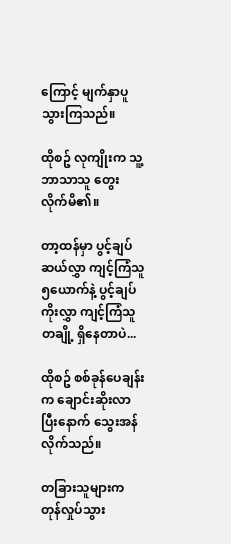ကြောင့် မျက်နှာပူသွားကြသည်။

ထိုစဥ် လုကျိုးက သူ့ဘာသာသူ တွေးလိုက်မိ၏။

တာ့ထန်မှာ ပွင့်ချပ်ဆယ်လွှာ ကျင့်ကြံသူ ၅ယောက်နဲ့ ပွင့်ချပ်ကိုးလွှာ ကျင့်ကြံသူတချို့ ရှိနေတာပဲ...

ထိုစဥ် စစ်ခုန်ပေချန်းက ချောင်းဆိုးလာပြီးနောက် သွေးအန်လိုက်သည်။

တခြားသူများက တုန်လှုပ်သွား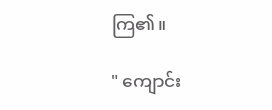ကြ၏။

" ကျောင်း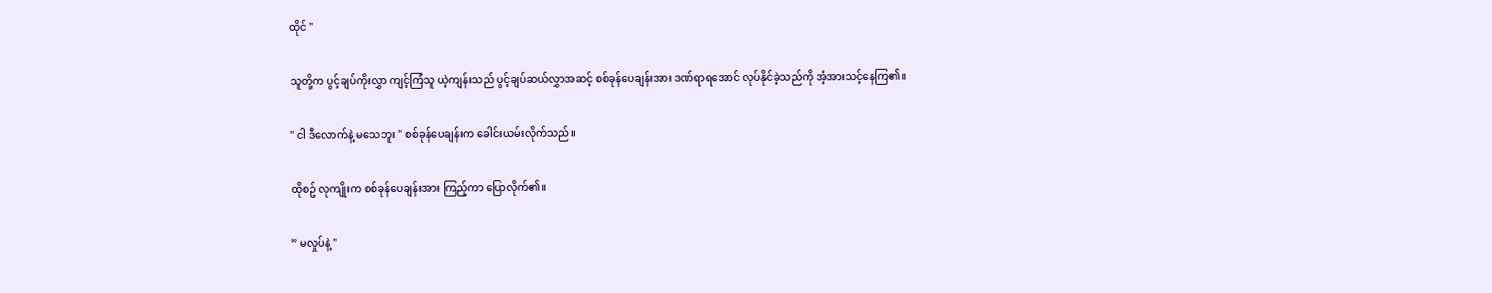ထိုင် "

သူတို့က ပွင့်ချပ်ကိုးလွှာ ကျင့်ကြံသူ ယဲ့ကျန်းသည် ပွင့်ချပ်ဆယ်လွှာအဆင့် စစ်ခုန်ပေချန်းအား ဒဏ်ရာရအောင် လုပ်နိုင်ခဲ့သည်ကို အံ့အားသင့်နေကြ၏။

" ငါ ဒီလောက်နဲ့ မသေဘူး " စစ်ခုန်ပေချန်းက ခေါင်းယမ်းလိုက်သည်။

ထိုစဥ် လုကျိုးက စစ်ခုန်ပေချန်းအား ကြည့်ကာ ပြောလိုက်၏။

” မလှုပ်နဲ့ "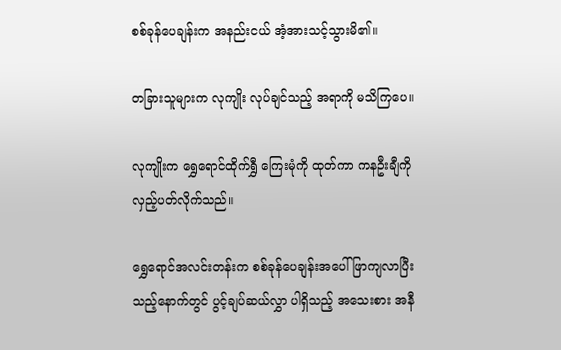စစ်ခုန်ပေချန်းက အနည်းငယ် အံ့အားသင့်သွားမိ၏။

တခြားသူများက လုကျိုး လုပ်ချင်သည့် အရာကို မသိကြပေ။

လုကျိုးက ရွှေရောင်ထိုက်ရွှီ ကြေးမုံကို ထုတ်ကာ ကနဦးချီကို လှည့်ပတ်လိုက်သည်။

ရွှေရောင်အလင်းတန်းက စစ်ခုန်ပေချန်းအပေါ် ဖြာကျလာပြီးသည့်နောက်တွင် ပွင့်ချပ်ဆယ်လွှာ ပါရှိသည့် အသေးစား အနီ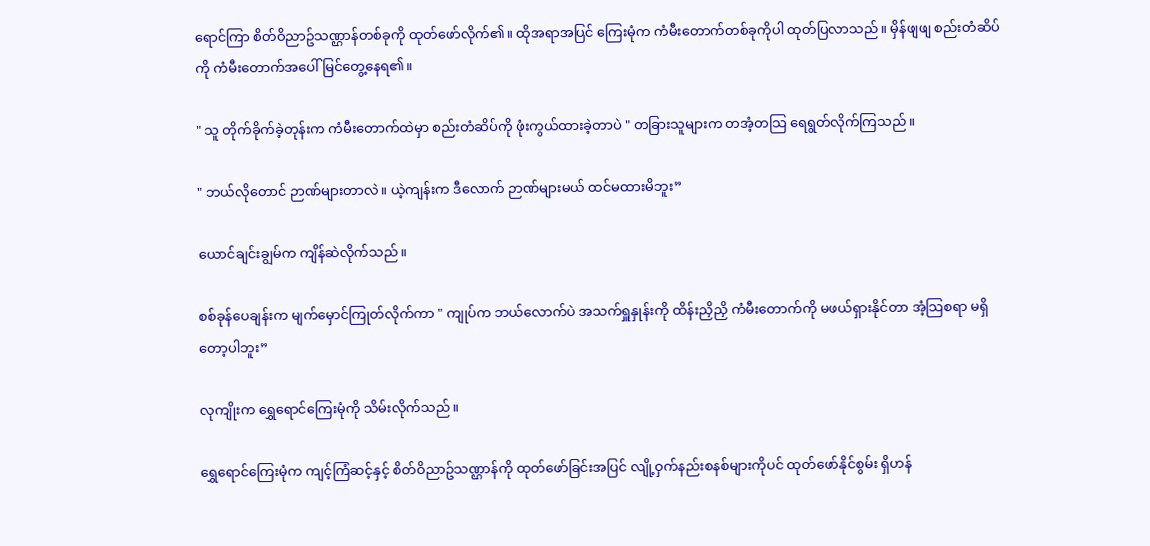ရောင်ကြာ စိတ်ဝိညာဥ်သဏ္ဌာန်တစ်ခုကို ထုတ်ဖော်လိုက်၏။ ထိုအရာအပြင် ကြေးမုံက ကံမီးတောက်တစ်ခုကိုပါ ထုတ်ပြလာသည်။ မှိန်ဖျဖျ စည်းတံဆိပ်ကို ကံမီးတောက်အပေါ် မြင်တွေ့နေရ၏။

" သူ တိုက်ခိုက်ခဲ့တုန်းက ကံမီးတောက်ထဲမှာ စည်းတံဆိပ်ကို ဖုံးကွယ်ထားခဲ့တာပဲ " တခြားသူများက တအံ့တသြ ရေရွတ်လိုက်ကြသည်။

" ဘယ်လိုတောင် ဉာဏ်များတာလဲ။ ယဲ့ကျန်းက ဒီလောက် ဉာဏ်များမယ် ထင်မထားမိဘူး”

ယောင်ချင်းချွမ်က ကျိန်ဆဲလိုက်သည်။

စစ်ခုန်ပေချန်းက မျက်မှောင်ကြုတ်လိုက်ကာ " ကျုပ်က ဘယ်လောက်ပဲ အသက်ရှူနှုန်းကို ထိန်းညှိညှိ ကံမီးတောက်ကို မဖယ်ရှားနိုင်တာ အံ့သြစရာ မရှိတော့ပါဘူး”

လုကျိုးက ရွှေရောင်ကြေးမုံကို သိမ်းလိုက်သည်။

ရွှေရောင်ကြေးမုံက ကျင့်ကြံဆင့်နှင့် စိတ်ဝိညာဥ်သဏ္ဌာန်ကို ထုတ်ဖော်ခြင်းအပြင် လျို့ဝှက်နည်းစနစ်များကိုပင် ထုတ်ဖော်နိုင်စွမ်း ရှိဟန်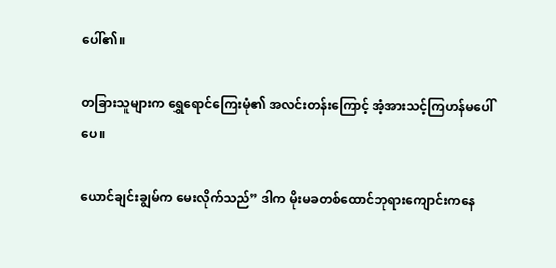ပေါ်၏။

တခြားသူများက ရွှေရောင်ကြေးမုံ၏ အလင်းတန်းကြောင့် အံ့အားသင့်ကြဟန်မပေါ်ပေ။

ယောင်ချင်းချွမ်က မေးလိုက်သည်” ဒါက မိုးမခတစ်ထောင်ဘုရားကျောင်းကနေ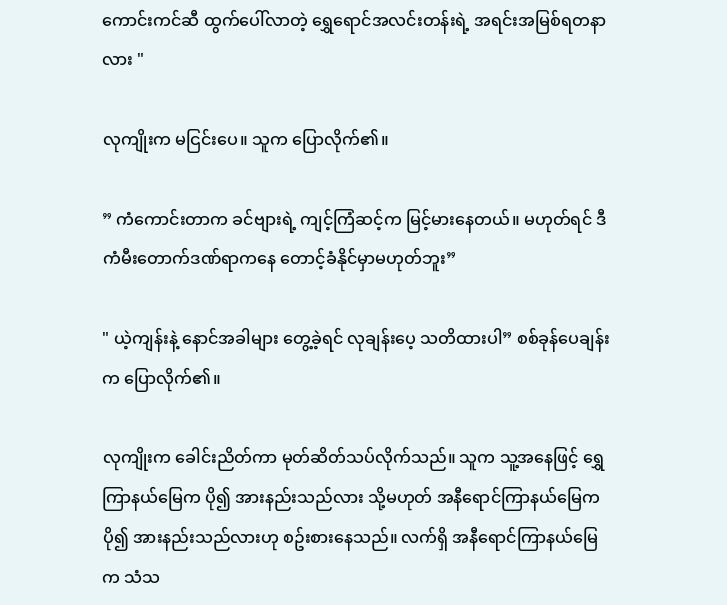ကောင်းကင်ဆီ ထွက်ပေါ်လာတဲ့ ရွှေရောင်အလင်းတန်းရဲ့ အရင်းအမြစ်ရတနာလား "

လုကျိုးက မငြင်းပေ။ သူက ပြောလိုက်၏။

” ကံကောင်းတာက ခင်ဗျားရဲ့ ကျင့်ကြံဆင့်က မြင့်မားနေတယ်။ မဟုတ်ရင် ဒီကံမီးတောက်ဒဏ်ရာကနေ တောင့်ခံနိုင်မှာမဟုတ်ဘူး”

" ယဲ့ကျန်းနဲ့ နောင်အခါများ တွေ့ခဲ့ရင် လုချန်းပေ့ သတိထားပါ” စစ်ခုန်ပေချန်းက ပြောလိုက်၏။

လုကျိုးက ခေါင်းညိတ်ကာ မုတ်ဆိတ်သပ်လိုက်သည်။ သူက သူ့အနေဖြင့် ရွှေကြာနယ်မြေက ပို၍ အားနည်းသည်လား သို့မဟုတ် အနီရောင်ကြာနယ်မြေက ပို၍ အားနည်းသည်လားဟု စဥ်းစားနေသည်။ လက်ရှိ အနီရောင်ကြာနယ်မြေက သံသ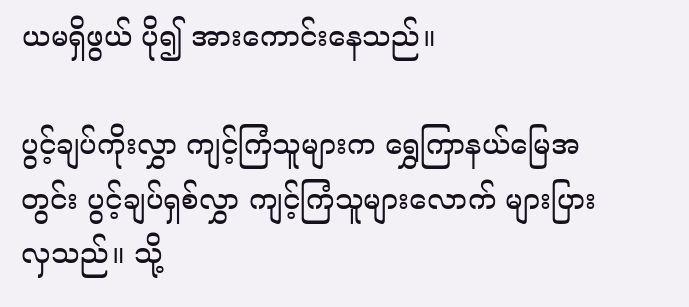ယမရှိဖွယ် ပို၍ အားကောင်းနေသည်။

ပွင့်ချပ်ကိုးလွှာ ကျင့်ကြံသူများက ရွှေကြာနယ်မြေအတွင်း ပွင့်ချပ်ရှစ်လွှာ ကျင့်ကြံသူများလောက် များပြားလှသည်။ သို့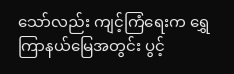သော်လည်း ကျင့်ကြံရေးက ရွှေကြာနယ်မြေအတွင်း ပွင့်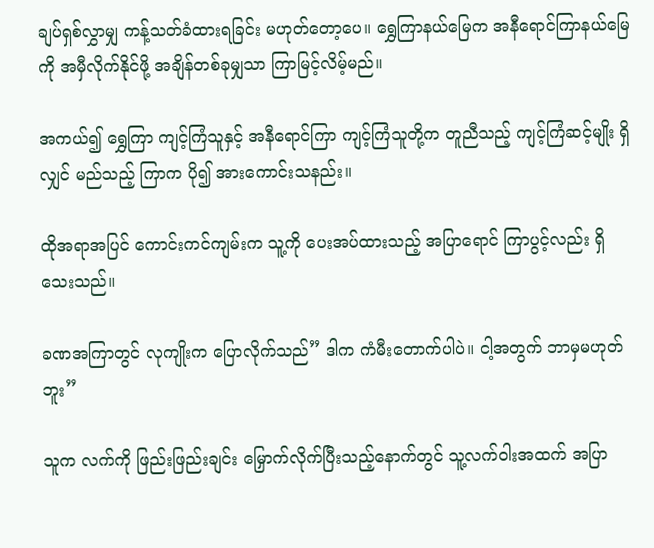ချပ်ရှစ်လွှာမျှ ကန့်သတ်ခံထားရခြင်း မဟုတ်တော့ပေ။ ရွှေကြာနယ်မြေက အနီရောင်ကြာနယ်မြေကို အမှီလိုက်နိုင်ဖို့ အချိန်တစ်ခုမျှသာ ကြာမြင့်လိမ့်မည်။

အကယ်၍ ရွှေကြာ ကျင့်ကြံသူနှင့် အနီရောင်ကြာ ကျင့်ကြံသူတို့က တူညီသည့် ကျင့်ကြံဆင့်မျိုး ရှိလျှင် မည်သည့် ကြာက ပို၍ အားကောင်းသနည်း။

ထိုအရာအပြင် ကောင်းကင်ကျမ်းက သူ့ကို ပေးအပ်ထားသည့် အပြာရောင် ကြာပွင့်လည်း ရှိသေးသည်။

ခဏအကြာတွင် လုကျိုးက ပြောလိုက်သည်” ဒါက ကံမီးတောက်ပါပဲ။ ငါ့အတွက် ဘာမှမဟုတ်ဘူး”

သူက လက်ကို ဖြည်းဖြည်းချင်း မြှောက်လိုက်ပြီးသည့်နောက်တွင် သူ့လက်ဝါးအထက် အပြာ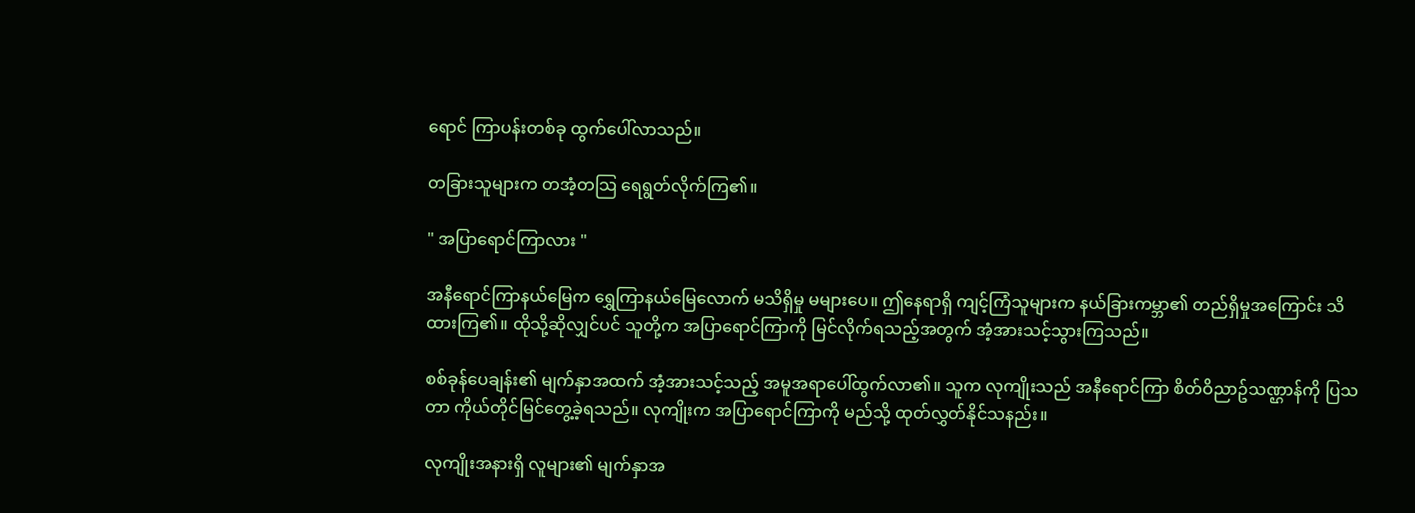ရောင် ကြာပန်းတစ်ခု ထွက်ပေါ်လာသည်။

တခြားသူများက တအံ့တသြ ရေရွတ်လိုက်ကြ၏။

" အပြာရောင်ကြာလား "

အနီရောင်ကြာနယ်မြေက ရွှေကြာနယ်မြေလောက် မသိရှိမှု မများပေ။ ဤနေရာရှိ ကျင့်ကြံသူများက နယ်ခြားကမ္ဘာ၏ တည်ရှိမှုအကြောင်း သိထားကြ၏။ ထိုသို့ဆိုလျှင်ပင် သူတို့က အပြာရောင်ကြာကို မြင်လိုက်ရသည့်အတွက် အံ့အားသင့်သွားကြသည်။

စစ်ခုန်ပေချန်း၏ မျက်နှာအထက် အံ့အားသင့်သည့် အမူအရာပေါ်ထွက်လာ၏။ သူက လုကျိုးသည် အနီရောင်ကြာ စိတ်ဝိညာဥ်သဏ္ဌာန်ကို ပြသတာ ကိုယ်တိုင်မြင်တွေ့ခဲ့ရသည်။ လုကျိုးက အပြာရောင်ကြာကို မည်သို့ ထုတ်လွှတ်နိုင်သနည်း။

လုကျိုးအနားရှိ လူများ၏ မျက်နှာအ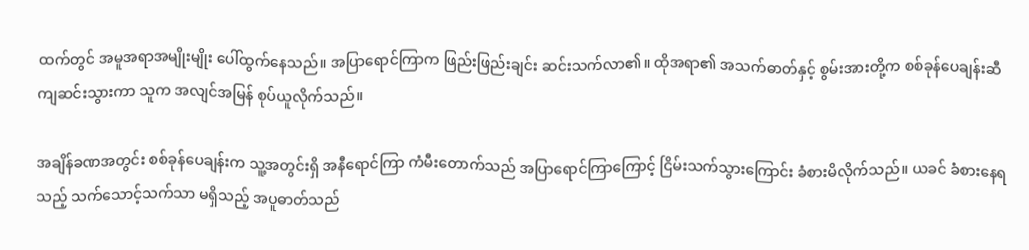ထက်တွင် အမူအရာအမျိုးမျိုး ပေါ်ထွက်နေသည်။ အပြာရောင်ကြာက ဖြည်းဖြည်းချင်း ဆင်းသက်လာ၏။ ထိုအရာ၏ အသက်ဓာတ်နှင့် စွမ်းအားတို့က စစ်ခုန်ပေချန်းဆီ ကျဆင်းသွားကာ သူက အလျင်အမြန် စုပ်ယူလိုက်သည်။

အချိန်ခဏအတွင်း စစ်ခုန်ပေချန်းက သူ့အတွင်းရှိ အနီရောင်ကြာ ကံမီးတောက်သည် အပြာရောင်ကြာကြောင့် ငြိမ်းသက်သွားကြောင်း ခံစားမိလိုက်သည်။ ယခင် ခံစားနေရသည့် သက်သောင့်သက်သာ မရှိသည့် အပူဓာတ်သည်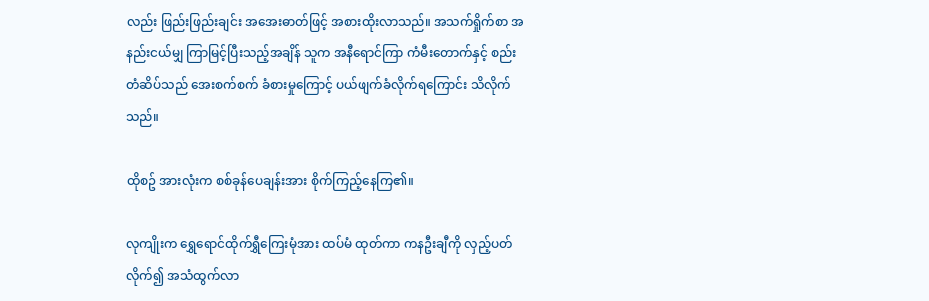လည်း ဖြည်းဖြည်းချင်း အအေးဓာတ်ဖြင့် အစားထိုးလာသည်။ အသက်ရှိုက်စာ အနည်းငယ်မျှ ကြာမြင့်ပြီးသည့်အချိန် သူက အနီရောင်ကြာ ကံမီးတောက်နှင့် စည်းတံဆိပ်သည် အေးစက်စက် ခံစားမှုကြောင့် ပယ်ဖျက်ခံလိုက်ရကြောင်း သိလိုက်သည်။

ထိုစဥ် အားလုံးက စစ်ခုန်ပေချန်းအား စိုက်ကြည့်နေကြ၏။

လုကျိုးက ရွှေရောင်ထိုက်ရွှီကြေးမုံအား ထပ်မံ ထုတ်ကာ ကနဦးချီကို လှည့်ပတ်လိုက်၍ အသံထွက်လာ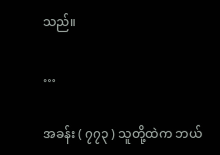သည်။

…

အခန်း ( ၇၇၃ ) သူတို့ထဲက ဘယ်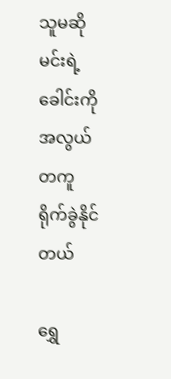သူမဆို မင်းရဲ့ခေါင်းကို အလွယ်တကူ ရိုက်ခွဲနိုင်တယ်

ရွှေ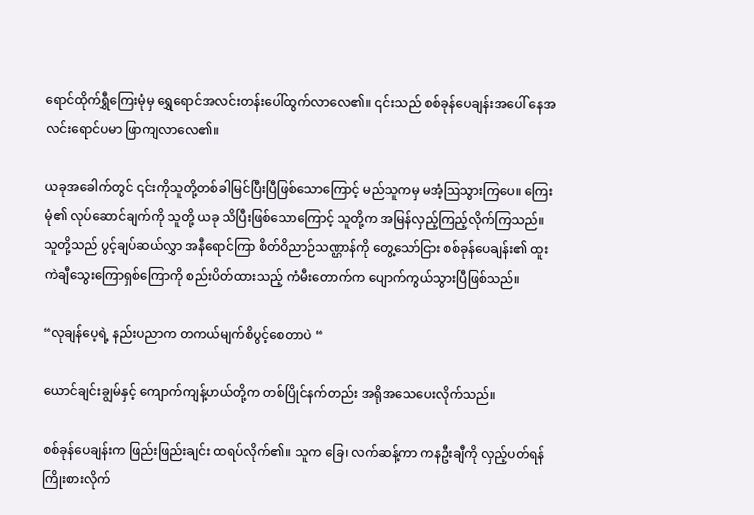ရောင်ထိုက်ရွှီကြေးမုံမှ ရွှေရောင်အလင်းတန်းပေါ်ထွက်လာလေ၏။ ၎င်းသည် စစ်ခုန်ပေချန်းအပေါ် နေအလင်းရောင်ပမာ ဖြာကျလာလေ၏။

ယခုအခေါက်တွင် ၎င်းကိုသူတို့တစ်ခါမြင်ပြီးပြီဖြစ်သောကြောင့် မည်သူကမှ မအံ့ဩသွားကြပေ။ ကြေးမုံ၏ လုပ်ဆောင်ချက်ကို သူတို့ ယခု သိပြီးဖြစ်သောကြောင့် သူတို့က အမြန်လှည့်ကြည့်လိုက်ကြသည်။ သူတို့သည် ပွင့်ချပ်ဆယ်လွှာ အနီရောင်ကြာ စိတ်ဝိညာဉ်သဏ္ဌာန်ကို တွေ့သော်ငြား စစ်ခုန်ပေချန်း၏ ထူးကဲချီသွေးကြောရှစ်ကြောကို စည်းပိတ်ထားသည့် ကံမီးတောက်က ပျောက်ကွယ်သွားပြီဖြစ်သည်။

“လုချန်ပေ့ရဲ့ နည်းပညာက တကယ်မျက်စိပွင့်စေတာပဲ “

ယောင်ချင်းချွမ်နှင့် ကျောက်ကျန့်ဟယ်တို့က တစ်ပြိုင်နက်တည်း အရိုအသေပေးလိုက်သည်။

စစ်ခုန်ပေချန်းက ဖြည်းဖြည်းချင်း ထရပ်လိုက်၏။ သူက ခြေ၊ လက်ဆန့်ကာ ကနဦးချီကို လှည့်ပတ်ရန် ကြိုးစားလိုက်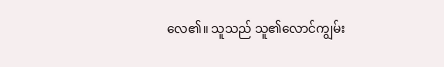လေ၏။ သူသည် သူ၏လောင်ကျွမ်း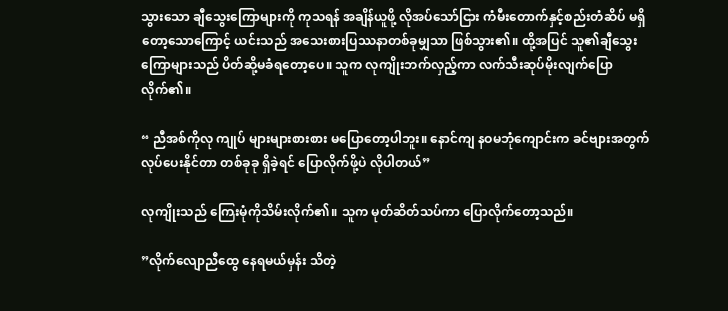သွားသော ချီသွေးကြောများကို ကုသရန် အချိန်ယူဖို့ လိုအပ်သော်ငြား ကံမီးတောက်နှင့်စည်းတံဆိပ် မရှိတော့သောကြောင့် ယင်းသည် အသေးစားပြဿနာတစ်ခုမျှသာ ဖြစ်သွား၏။ ထို့အပြင် သူ၏ချီသွေးကြောများသည် ပိတ်ဆို့မခံရတော့ပေ။ သူက လုကျိုးဘက်လှည့်ကာ လက်သီးဆုပ်မိုးလျက်ပြောလိုက်၏။

“ ညီအစ်ကိုလု ကျုပ် များများစားစား မပြောတော့ပါဘူး။ နောင်ကျ နဝမဘုံကျောင်းက ခင်ဗျားအတွက် လုပ်ပေးနိုင်တာ တစ်ခုခု ရှိခဲ့ရင် ပြောလိုက်ဖို့ပဲ လိုပါတယ်”

လုကျိုးသည် ကြေးမုံကိုသိမ်းလိုက်၏။ သူက မုတ်ဆိတ်သပ်ကာ ပြောလိုက်တော့သည်။

”လိုက်လျောညီထွေ နေရမယ်မှန်း သိတဲ့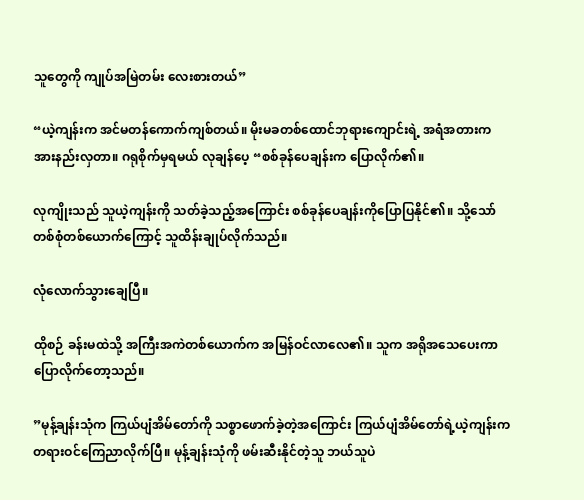သူတွေကို ကျုပ်အမြဲတမ်း လေးစားတယ်”

“ယဲ့ကျန်းက အင်မတန်ကောက်ကျစ်တယ်။ မိုးမခတစ်ထောင်ဘုရားကျောင်းရဲ့ အရံအတားက အားနည်းလှတာ။ ဂရုစိုက်မှရမယ် လုချန်ပေ့ “စစ်ခုန်ပေချန်းက ပြောလိုက်၏။

လုကျိုးသည် သူယဲ့ကျန်းကို သတ်ခဲ့သည့်အကြောင်း စစ်ခုန်ပေချန်းကိုပြောပြနိုင်၏။ သို့သော် တစ်စုံတစ်ယောက်ကြောင့် သူထိန်းချုပ်လိုက်သည်။

လုံလောက်သွားချေပြီ။

ထိုစဉ် ခန်းမထဲသို့ အကြီးအကဲတစ်ယောက်က အမြန်ဝင်လာလေ၏။ သူက အရိုအသေပေးကာ ပြောလိုက်တော့သည်။

”မုန့်ချန်းသုံက ကြယ်ပျံအိမ်တော်ကို သစ္စာဖောက်ခဲ့တဲ့အကြောင်း ကြယ်ပျံအိမ်တော်‌ရဲ့ယဲ့ကျန်းက တရားဝင်ကြေညာလိုက်ပြီ။ မုန့်ချန်းသုံကို ဖမ်းဆီးနိုင်တဲ့သူ ဘယ်သူပဲ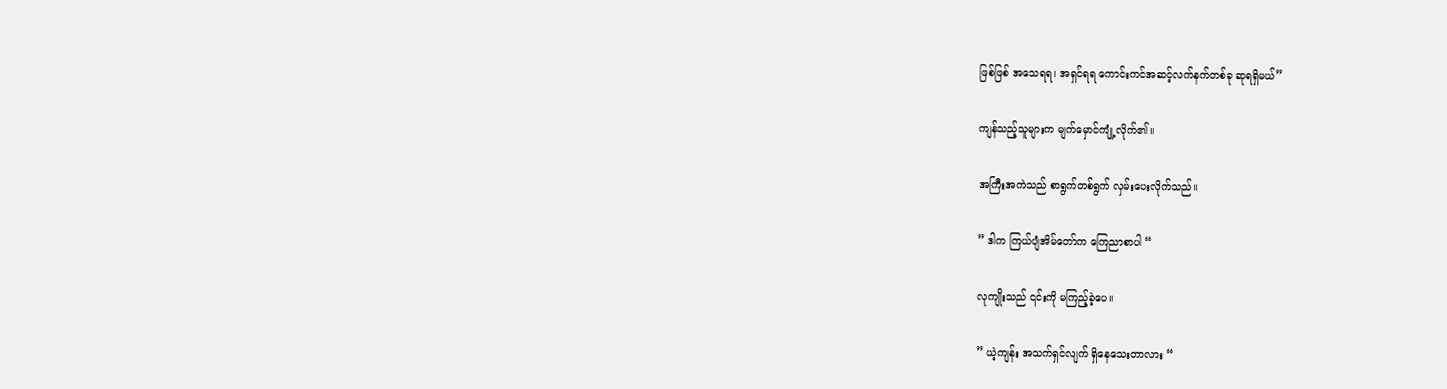ဖြစ်ဖြစ် အသေရရ၊ အရှင်ရရ ကောင်းကင်အဆင့်လက်နက်တစ်ခု ဆုရရှိမယ်”

ကျန်သည့်သူများက မျက်မှောင်ကျုံ့လိုက်၏။

အကြီးအကဲသည် စာရွက်တစ်ရွက် လှမ်းပေးလိုက်သည်။

” ဒါက ကြယ်ပျံအိမ်တော်က ကြေညာစာပါ “

လုကျိုးသည် ၎င်းကို မကြည့်ခဲ့ပေ။

” ယဲ့ကျန်း အသက်ရှင်လျက် ရှိနေသေးတာလား “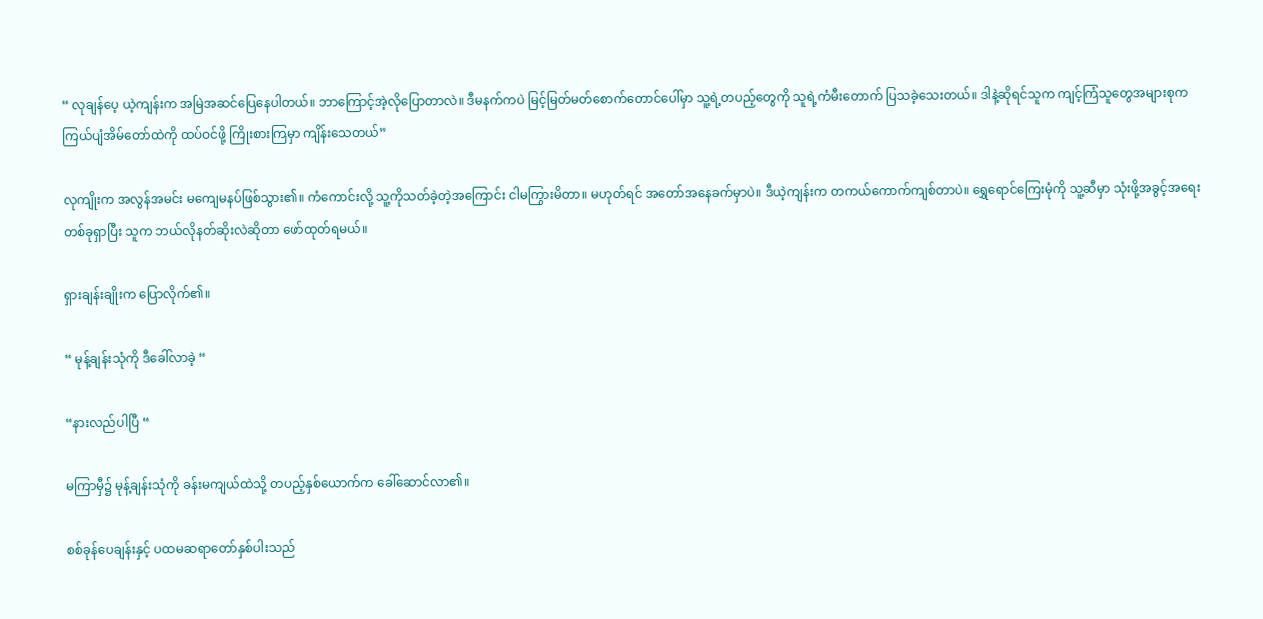“ လုချန်ပေ့ ယဲ့ကျန်းက အမြဲအဆင်ပြေနေပါတယ်။ ဘာကြောင့်အဲ့လိုပြောတာလဲ။ ဒီမနက်ကပဲ မြင့်မြတ်မတ်စောက်တောင်ပေါ်မှာ သူ့ရဲ့တပည့်တွေကို သူရဲ့ကံမီးတောက် ပြသခဲ့သေးတယ်။ ဒါနဲ့ဆိုရင်သူက ကျင့်ကြံသူတွေအများစုက ကြယ်ပျံအိမ်တော်ထဲကို ထပ်ဝင်ဖို့ ကြိုးစားကြမှာ ကျိန်းသေတယ်”

လုကျိုးက အလွန်အမင်း မကျေမနပ်ဖြစ်သွား၏။ ကံကောင်းလို့ သူ့ကိုသတ်ခဲ့တဲ့အကြောင်း ငါမကြွားမိတာ။ မဟုတ်ရင် အတော်အနေခက်မှာပဲ။ ဒီယဲ့ကျန်းက တကယ်ကောက်ကျစ်တာပဲ။ ‌ရွှေရောင်ကြေးမုံကို သူ့ဆီမှာ သုံးဖို့အခွင့်အရေးတစ်ခုရှာပြီး သူက ဘယ်လိုနတ်ဆိုးလဲဆိုတာ ဖော်ထုတ်ရမယ်။

ရှားချန်းချိုးက ပြောလိုက်၏။

“ မုန့်ချန်းသုံကို ဒီခေါ်လာခဲ့ “

“နားလည်ပါပြီ “

မကြာမှီ၌ မုန့်ချန်းသုံကို ခန်းမကျယ်ထဲသို့ တပည့်နှစ်ယောက်က ခေါ်ဆောင်လာ၏။

စစ်ခုန်ပေချန်းနှင့် ပထမဆရာတော်နှစ်ပါးသည်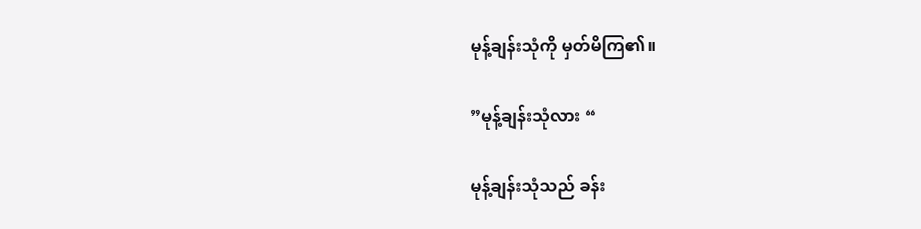မုန့်ချန်းသုံကို မှတ်မိကြ၏။

”မုန့်ချန်းသုံလား “

မုန့်ချန်းသုံသည် ခန်း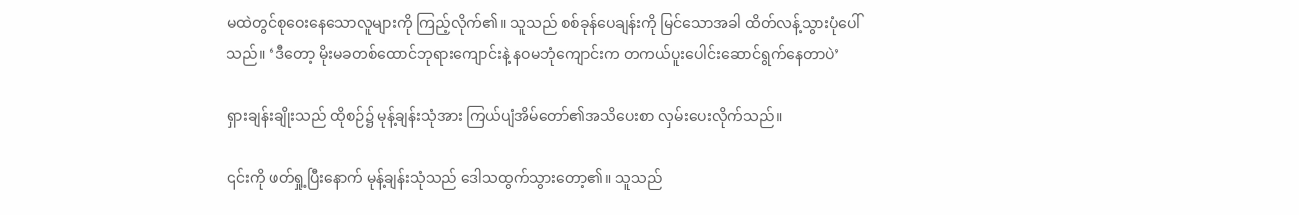မထဲတွင်စုဝေးနေသောလူများကို ကြည့်လိုက်၏။ သူသည် စစ်ခုန်ပေချန်းကို မြင်သောအခါ ထိတ်လန့်သွားပုံပေါ်သည်။ ‘ဒီတော့ မိုးမခတစ်ထောင်ဘုရားကျောင်းနဲ့ နဝမဘုံကျောင်းက တကယ်ပူးပေါင်းဆောင်ရွက်နေတာပဲ’

ရှားချန်းချိုးသည် ထိုစဉ်၌ မုန့်ချန်းသုံအား ကြယ်ပျံအိမ်တော်၏အသိပေးစာ လှမ်းပေးလိုက်သည်။

၎င်းကို ဖတ်ရှု့ပြီးနောက် မုန့်ချန်းသုံသည် ဒေါသထွက်သွားတော့၏။ သူသည်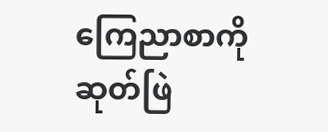ကြေညာစာကို ဆုတ်ဖြဲ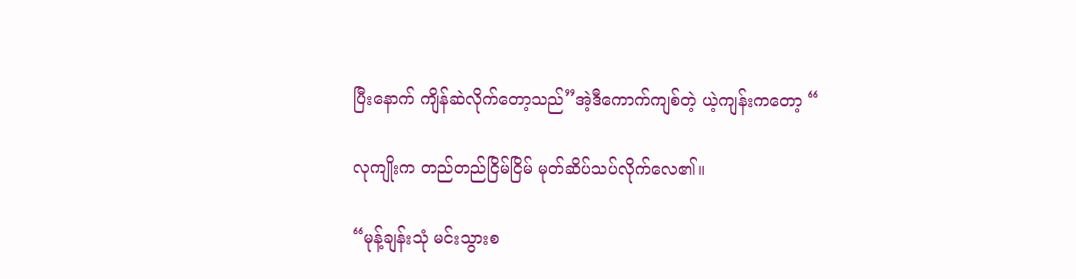ပြီးနောက် ကျိန်ဆဲလိုက်တော့သည်”အဲ့ဒီကောက်ကျစ်တဲ့ ယဲ့ကျန်းကတော့ “

လုကျိုးက တည်တည်ငြိမ်ငြိမ် မုတ်ဆိပ်သပ်လိုက်လေ၏။

“မုန့်ချန်းသုံ မင်းသွားစ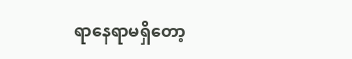ရာနေရာမရှိတော့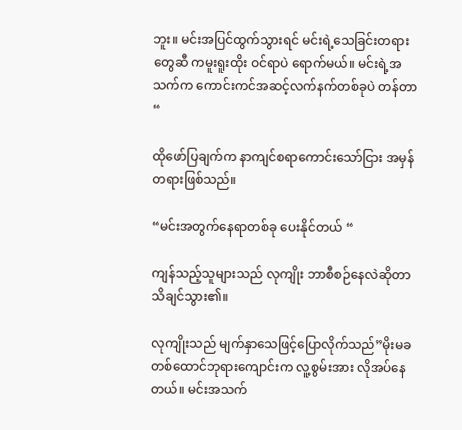ဘူး။ မင်းအပြင်ထွက်သွားရင် မင်းရဲ့သေခြင်းတရားတွေဆီ ကမူးရူးထိုး ဝင်ရာပဲ ရောက်မယ်။ မင်းရဲ့အသက်က ကောင်းကင်အဆင့်လက်နက်တစ်ခုပဲ တန်တာ “

ထိုဖော်ပြချက်က နာကျင်စရာကောင်းသော်ငြား အမှန်တရားဖြစ်သည်။

“မင်းအတွက်နေရာတစ်ခု ပေးနိုင်တယ် “

ကျန်သည့်သူများသည် လုကျိုး ဘာစီစဉ်နေလဲဆိုတာသိချင်သွား၏။

လုကျိုးသည် မျက်နှာသေဖြင့်ပြောလိုက်သည်”မိုးမခတစ်ထောင်ဘုရားကျောင်းက လူ့စွမ်းအား လိုအပ်နေတယ်။ မင်းအသက်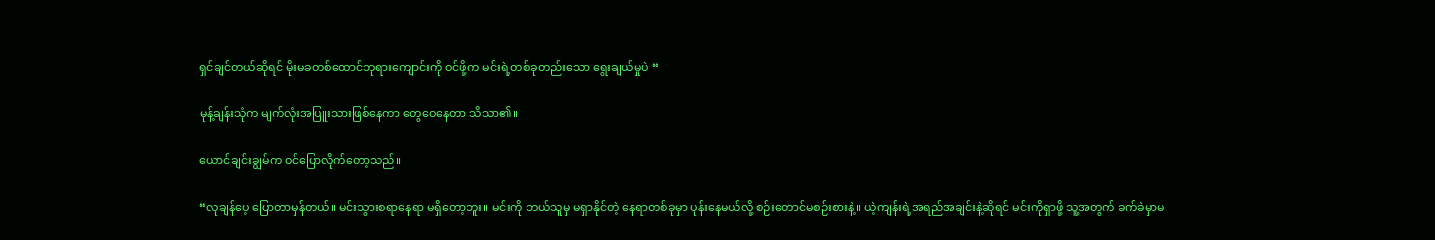ရှင်ချင်တယ်ဆိုရင် မိုးမခတစ်ထောင်ဘုရားကျောင်းကို ဝင်ဖို့က မင်းရဲ့တစ်ခုတည်းသော ရွေးချယ်မှုပဲ “

မုန့်ချန်းသုံက မျက်လုံးအပြူးသားဖြစ်နေကာ တွေဝေနေတာ သိသာ၏။

ယောင်ချင်းချွမ်က ဝင်ပြောလိုက်တော့သည်။

“လုချန်ပေ့ ပြောတာမှန်တယ်။ မင်းသွားစရာနေရာ မရှိတော့ဘူး။ မင်းကို ဘယ်သူမှ မရှာနိုင်တဲ့ နေရာတစ်ခုမှာ ပုန်းနေမယ်လို့ စဉ်းတောင်မစဉ်းစားနဲ့။ ယဲ့ကျန်းရဲ့အရည်အချင်းနဲ့ဆိုရင် မင်းကိုရှာဖို့ သူ့အတွက် ခက်ခဲမှာမ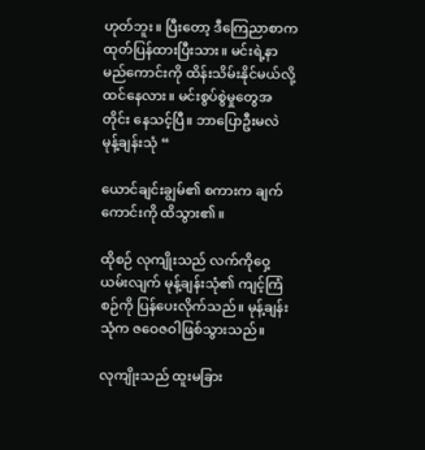ဟုတ်ဘူး။ ပြီးတော့ ဒီကြေညာစာက ထုတ်ပြန်ထားပြီးသား။ မင်းရဲ့နာမည်ကောင်းကို ထိန်းသိမ်းနိုင်မယ်လို့ ထင်နေလား။ မင်းစွပ်စွဲမှုတွေအတိုင်း နေသင့်ပြီ။ ဘာပြောဦးမလဲ မုန့်ချန်းသုံ “

ယောင်ချင်းချွမ်၏ စကားက ချက်ကောင်းကို ထိသွား၏။

ထိုစဉ် လုကျိုးသည် လက်ကိုဝှေ့ယမ်းလျက် မုန့်ချန်းသုံ၏ ကျင့်ကြံစဉ်ကို ပြန်ပေးလိုက်သည်။ မုန့်ချန်းသုံက ဇဝေဇဝါဖြစ်သွားသည်။

လုကျိုးသည် ထူးမခြား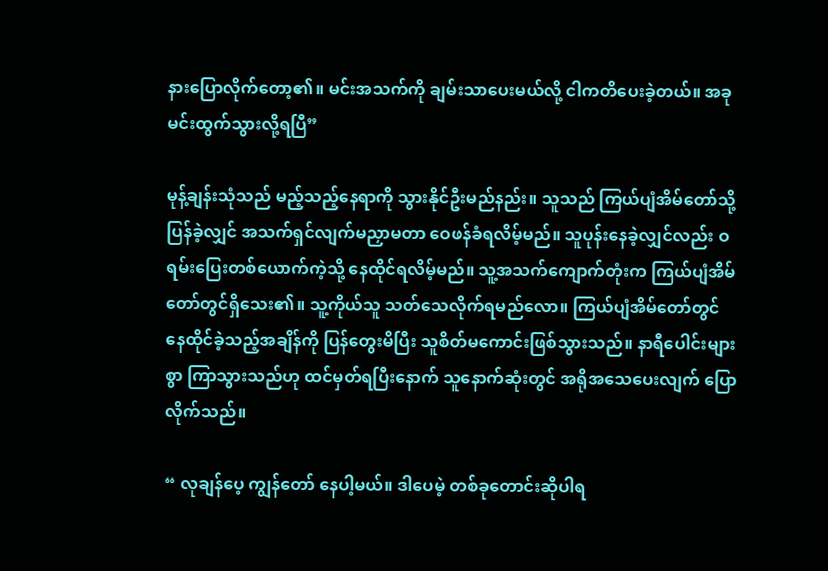နားပြောလိုက်တော့၏။ မင်းအသက်ကို ချမ်းသာပေးမယ်လို့ ငါကတိပေးခဲ့တယ်။ အခု မင်းထွက်သွားလို့ရပြီ”

မုန့်ချန်းသုံသည် မည့်သည့်နေရာကို သွားနိုင်ဦးမည်နည်း။ သူသည် ကြယ်ပျံအိမ်တော်သို့ ပြန်ခဲ့လျှင် အသက်ရှင်လျက်မညှာမတာ ဝေဖန်ခံရလိမ့်မည်။ သူပုန်းနေခဲ့လျှင်လည်း ဝရမ်းပြေးတစ်ယောက်ကဲ့သို့ နေထိုင်ရလိမ့်မည်။ သူ့အသက်ကျောက်တုံးက ကြယ်ပျံအိမ်တော်တွင်ရှိသေး၏။ သူ့ကိုယ်သူ သတ်သေလိုက်ရမည်လော။ ကြယ်ပျံအိမ်တော်တွင် နေထိုင်ခဲ့သည့်အချိန်ကို ပြန်တွေးမိပြီး သူစိတ်မကောင်းဖြစ်သွားသည်။ နာရီပေါင်းများစွာ ကြာသွားသည်ဟု ထင်မှတ်ရပြီးနောက် သူနောက်ဆုံးတွင် အရိုအသေပေးလျက် ပြောလိုက်သည်။

“ လုချန်ပေ့ ကျွန်တော် နေပါ့မယ်။ ဒါပေမဲ့ တစ်ခုတောင်းဆိုပါရ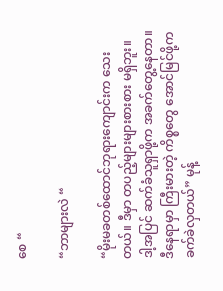စေ “

“ဘာများလဲ “

“မိုးမခတစ်ထောင်ဘုရားကျောင်းက သေးတယ်။ ဒီမှာ တပည့်များများစားစား မရှိဘူး။ ဒါ့အပြင် ဆက်ခံသူရှာဖို့က အခက်တွေ့နေတာ။ ဒီနေရာမှာ ကြီးမားတဲ့ ကိစ္စတွေ အောင်မြင်ဖို့က ခက်ခဲလှတယ်” မုန့်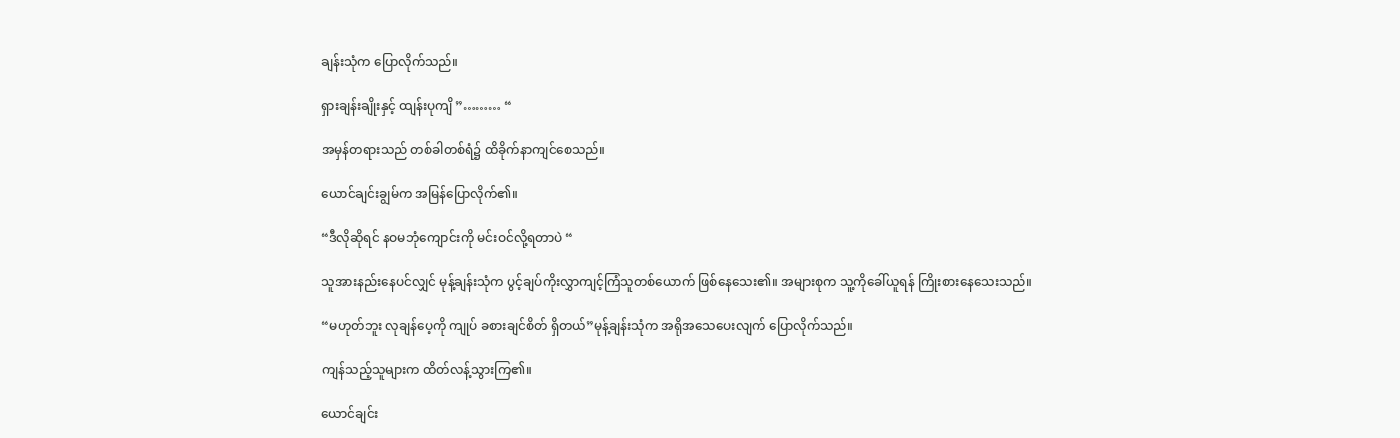ချန်းသုံက ပြောလိုက်သည်။

ရှားချန်းချိုးနှင့် ထျန်းပုကျိ ”……… “

အမှန်တရားသည် တစ်ခါတစ်ရံ၌ ထိခိုက်နာကျင်စေသည်။

ယောင်ချင်းချွမ်က အမြန်ပြောလိုက်၏။

“ဒီလိုဆိုရင် နဝမဘုံကျောင်းကို မင်းဝင်လို့ရတာပဲ “

သူအားနည်းနေပင်လျှင် မုန့်ချန်းသုံက ပွင့်ချပ်ကိုးလွှာကျင့်ကြံသူတစ်ယောက် ဖြစ်နေသေး၏။ အများစုက သူ့ကိုခေါ်ယူရန် ကြိုးစားနေသေးသည်။

“မဟုတ်ဘူး လုချန်ပေ့ကို ကျုပ် ခစားချင်စိတ် ရှိတယ်”မုန့်ချန်းသုံက အရိုအသေပေးလျက် ပြောလိုက်သည်။

ကျန်သည့်သူများက ထိတ်လန့်သွားကြ၏။

ယောင်ချင်း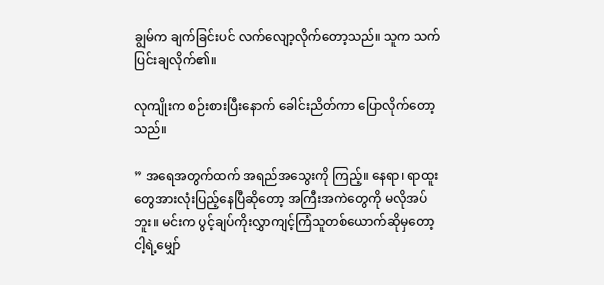ချွမ်က ချက်ခြင်းပင် လက်လျော့လိုက်တော့သည်။ သူက သက်ပြင်းချလိုက်၏။

လုကျိုးက စဉ်းစားပြီးနောက် ခေါင်းညိတ်ကာ ပြောလိုက်တော့သည်။

” အရေအတွက်ထက် အရည်အသွေးကို ကြည့်။ နေရာ၊ ရာထူးတွေအားလုံးပြည့်နေပြီဆိုတော့ အကြီးအကဲတွေကို မလိုအပ်ဘူး။ မင်းက ပွင့်ချပ်ကိုးလွှာကျင့်ကြံသူတစ်ယောက်ဆိုမှတော့ ငါ့ရဲ့မျှော်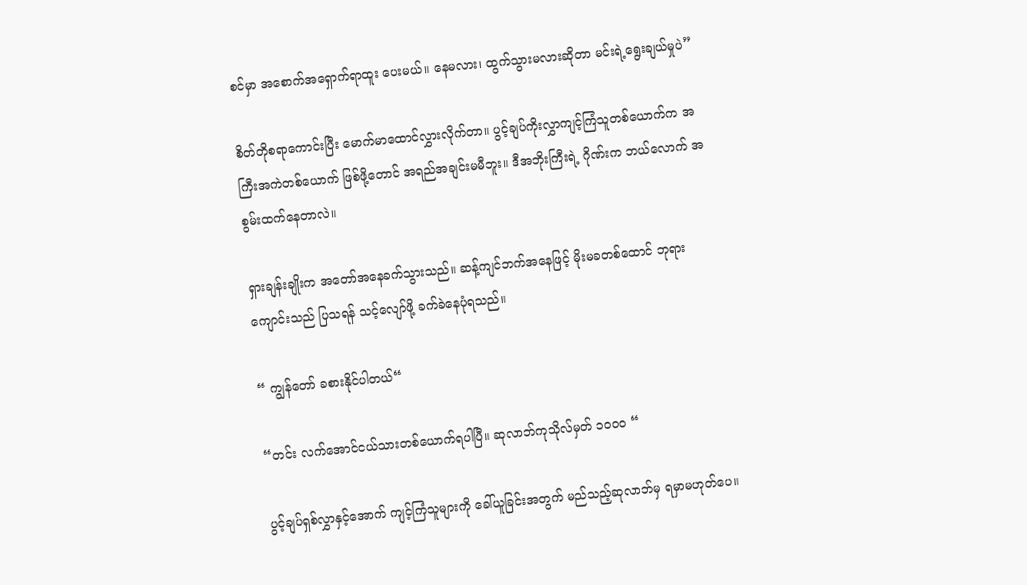စင်မှာ အစောက်အရှောက်ရာထူး ပေးမယ်။ နေမလား၊ ထွက်သွားမလားဆိုတာ မင်းရဲ့ရွေးချယ်မှုပဲ”

စိတ်တိုစရာကောင်းပြီး မောက်မာထောင်လွှားလိုက်တာ။ ပွင့်ချပ်ကိုးလွှာကျင့်ကြံသူတစ်ယောက်က အကြီးအကဲတစ်ယောက် ဖြစ်ဖို့တောင် အရည်အချင်းမမီဘူး။ ဒီအဘိုးကြီးရဲ့ ဂိုဏ်းက ဘယ်လောက် အစွမ်းထက်နေတာလဲ။

ရှားချန်းချိုးက အတော်အနေခက်သွားသည်။ ဆန့်ကျင်ဘက်အနေဖြင့် မိုးမခတစ်ထောင် ဘုရားကျောင်းသည် ပြသရန် သင့်လျော်ဖို့ ခက်ခဲနေပုံရသည်။

“ ကျွန်တော် ခစားနိုင်ပါတယ်“

“တင်း လက်အောင်ငယ်သားတစ်ယောက်ရပါပြီ။ ဆုလာဘ်ကုသိုလ်မှတ် ၁၀၀၀ “

ပွင့်ချပ်ရှစ်လွှာနှင့်အောက် ကျင့်ကြံသူများကို ခေါ်ယူခြင်းအတွက် မည်သည့်ဆုလာဘ်မှ ရမှာမဟုတ်ပေ။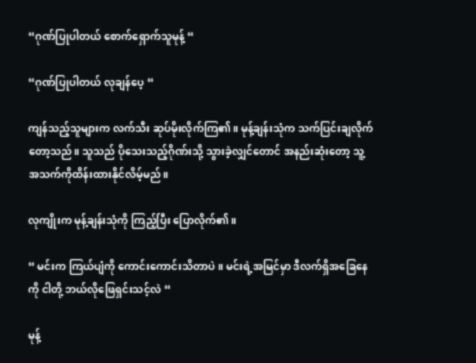“ဂုဏ်ပြုပါတယ် စောက်ရှောက်သူမုန့် “

“ဂုဏ်ပြုပါတယ် လုချန်ပေ့ “

ကျန်သည့်သူများက လက်သီး ဆုပ်မိုးလိုက်ကြ၏။ မုန့်ချန်းသုံက သက်ပြင်းချလိုက်တော့သည်။ သူသည် ပိုသေးသည့်ဂိုဏ်းသို့ သွားခဲ့လျှင်တောင် အနည်းဆုံးတော့ သူ့အသက်ကိုထိန်းထားနိုင်လိမ့်မည်။

လုကျိုးက မုန့်ချန်းသုံကို ကြည့်ပြီး ပြောလိုက်၏။

“ မင်းက ကြယ်ပျံကို ကောင်းကောင်းသိတာပဲ။ မင်းရဲ့အမြင်မှာ ဒီလက်ရှိအခြေနေကို ငါတို့ ဘယ်လိုဖြေရှင်းသင့်လဲ “

မုန့်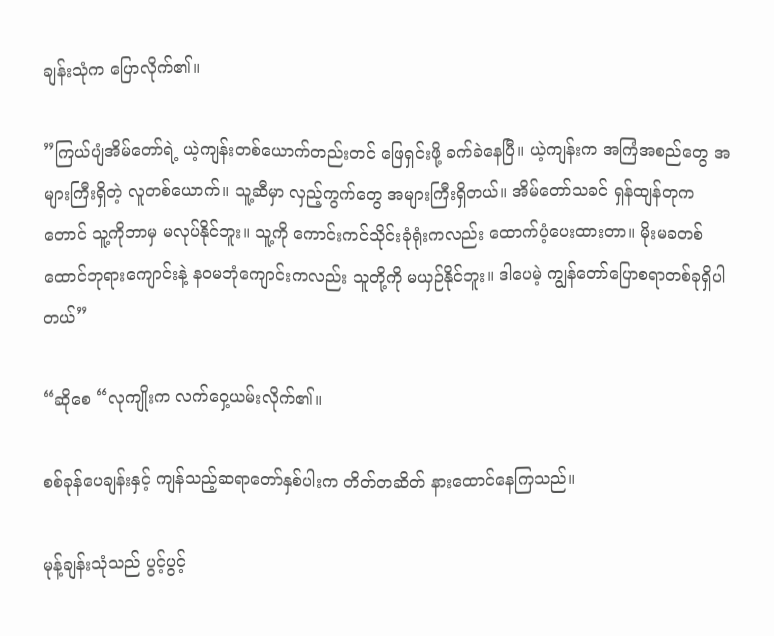ချန်းသုံက ပြောလိုက်၏။

”ကြယ်ပျံအိမ်တော်ရဲ့ ယဲ့ကျန်းတစ်ယောက်တည်းတင် ဖြေရှင်းဖို့ ခက်ခဲနေပြီ။ ယဲ့ကျန်းက အကြံအစည်တွေ အများကြီးရှိတဲ့ လူတစ်ယောက်။ သူ့ဆီမှာ လှည့်ကွက်တွေ အများကြီးရှိတယ်။ အိမ်တော်သခင် ရှန်ထျန်တုကတောင် သူ့ကိုဘာမှ မလုပ်နိုင်ဘူး။ သူ့ကို ကောင်းကင်သိုင်းခုံရုံးကလည်း ထောက်ပံ့ပေးထားတာ။ မိုးမခတစ်ထောင်ဘုရားကျောင်းနဲ့ နဝမဘုံကျောင်းကလည်း သူတို့ကို မယှဉ်နိုင်ဘူး။ ဒါပေမဲ့ ကျွန်တော်ပြောစရာတစ်ခုရှိပါတယ်”

“ဆိုစေ “လုကျိုးက လက်ဝှေ့ယမ်းလိုက်၏။

စစ်ခုန်ပေချန်းနှင့် ကျန်သည့်ဆရာတော်နှစ်ပါးက တိတ်တဆိတ် နားထောင်နေကြသည်။

မုန့်ချန်းသုံသည် ပွင့်ပွင့်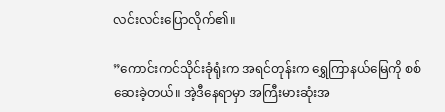လင်းလင်းပြောလိုက်၏။

”ကောင်းကင်သိုင်းခုံရုံးက အရင်တုန်းက ရွှေကြာနယ်မြေကို စစ်ဆေးခဲ့တယ်။ အဲ့ဒီနေရာမှာ အကြီးမားဆုံးအ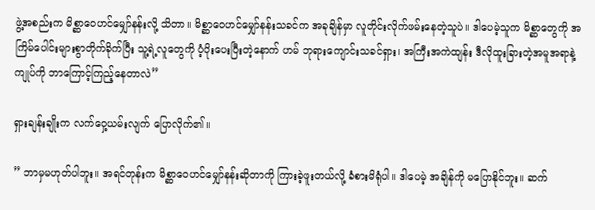ဖွဲ့အစည်းက မိစ္ဆာဝေဟင်မျှော်နန်းလို့ သိတာ။ မိစ္ဆာဝေဟင်မျှော်နန်းသခင်က အခုချိန်မှာ လူတိုင်းလိုက်ဖမ်းနေတဲ့သူပဲ။ ဒါပေမဲ့သူက မိစ္ဆာတွေကို အကြိမ်ပေါင်းများစွာတိုက်ခိုက်ပြီး သူ့ရဲ့လူတွေကို ပံ့ပိုးပေးပြီးတဲ့နောက် ဟမ် ဘုရားကျောင်းသခင်ရှား၊ အကြီးအကဲထျန်း ဒီလိုထူးခြားတဲ့အမူအရာနဲ့ ကျုပ်ကို ဘာကြောင့်ကြည့်နေတာလဲ”

ရှားချန်းချိုးက လက်ဝှေ့ယမ်းလျက် ပြောလိုက်၏။

” ဘာမှမဟုတ်ပါဘူး။ အရင်တုန်းက မိစ္ဆာဝေဟင်မျှော်နန်းဆိုတာကို ကြားခဲ့ဖူးတယ်လို့ ခံစားမိရုံပါ။ ဒါပေမဲ့ အချိန်ကို မပြောနိုင်ဘူး။ ဆက်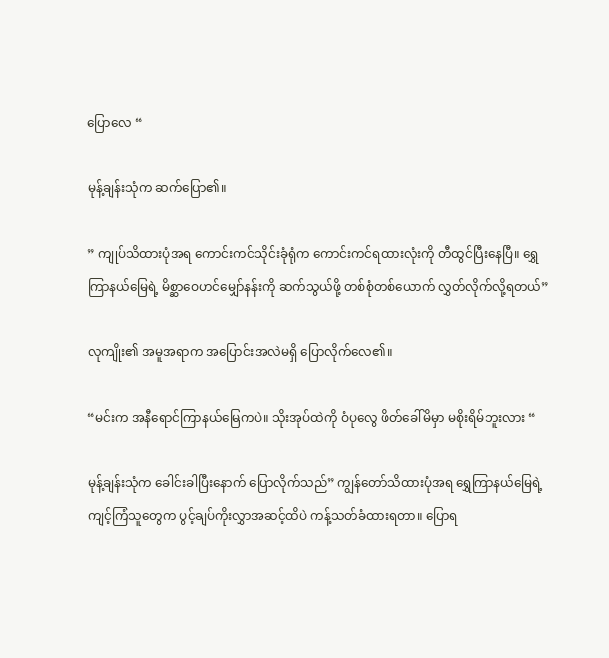ပြောလေ “

မုန့်ချန်းသုံက ဆက်ပြော၏။

” ကျုပ်သိထားပုံအရ ကောင်းကင်သိုင်းခုံရုံက ကောင်းကင်ရထားလုံးကို တီထွင်ပြီးနေပြီ။ ရွှေကြာနယ်မြေရဲ့ မိစ္ဆာဝေဟင်မျှော်နန်းကို ဆက်သွယ်ဖို့ တစ်စုံတစ်ယောက် လွှတ်လိုက်လို့ရတယ်”

လုကျိုး၏ အမူအရာက အပြောင်းအလဲမရှိ ပြောလိုက်လေ၏။

“မင်းက အနီရောင်ကြာနယ်မြေကပဲ။ သိုးအုပ်ထဲကို ဝံပုလွေ ဖိတ်ခေါ်မိမှာ မစိုးရိမ်ဘူးလား “

မုန့်ချန်းသုံက ခေါင်းခါပြီးနောက် ပြောလိုက်သည်” ကျွန်တော်သိထားပုံအရ ရွှေကြာနယ်မြေရဲ့ ကျင့်ကြံသူတွေက ပွင့်ချပ်ကိုးလွှာအဆင့်ထိပဲ ကန့်သတ်ခံထားရတာ။ ပြောရ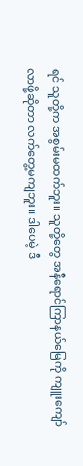ရင် သူတို့က အစွမ်းမထက်ဘူး။ သူတို့တွေ အနီရောင်ကြာနယ်မြေကို ကျူးကျော်လာဖို့ဆိုတာ လက်တွေ့မကျဘူး။ ဒါပေမဲ့ ဒီ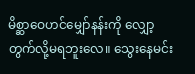မိစ္ဆာဝေဟင်မျှော်နန်းကို လျှော့တွက်လို့မရဘူးလေ။ သွေးနေမင်း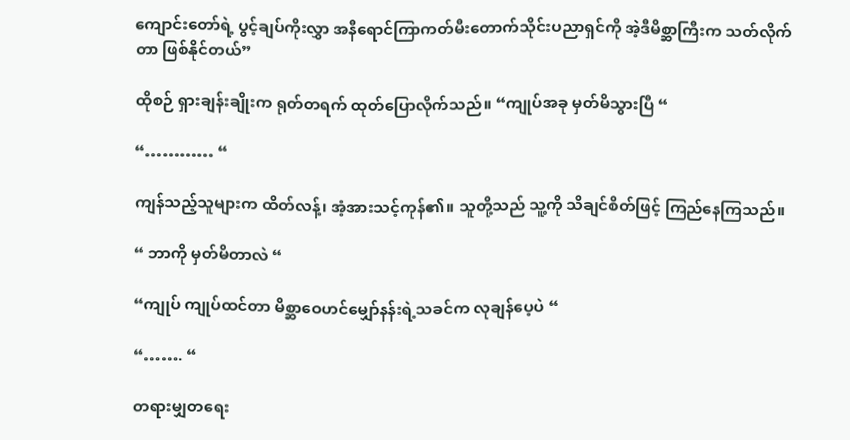ကျောင်းတော်ရဲ့ ပွင့်ချပ်ကိုးလွှာ အနီရောင်ကြာကတ်မီးတောက်သိုင်းပညာရှင်ကို အဲ့ဒီမိစ္ဆာကြီးက သတ်လိုက်တာ ဖြစ်နိုင်တယ်”

ထိုစဉ် ရှားချန်းချိုးက ရုတ်တရက် ထုတ်ပြောလိုက်သည်။ “ကျုပ်အခု မှတ်မိသွားပြီ “

“………… “

ကျန်သည့်သူများက ထိတ်လန့်၊ အံ့အားသင့်ကုန်၏။ သူတို့သည် သူ့ကို သိချင်စိတ်ဖြင့် ကြည်နေကြသည်။

“ ဘာကို မှတ်မိတာလဲ “

“ကျုပ် ကျုပ်ထင်တာ မိစ္ဆာဝေဟင်မျှော်နန်းရဲ့သခင်က လုချန်ပေ့ပဲ “

“……. “

တရားမျှတရေး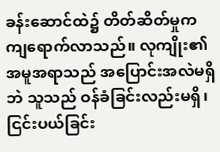ခန်းဆောင်ထဲ၌ တိတ်ဆိတ်မှုက ကျရောက်လာသည်။ လုကျိုး၏ အမူအရာသည် အပြောင်းအလဲမရှိဘဲ သူသည် ဝန်ခံခြင်းလည်းမရှိ၊ ငြင်းပယ်ခြင်း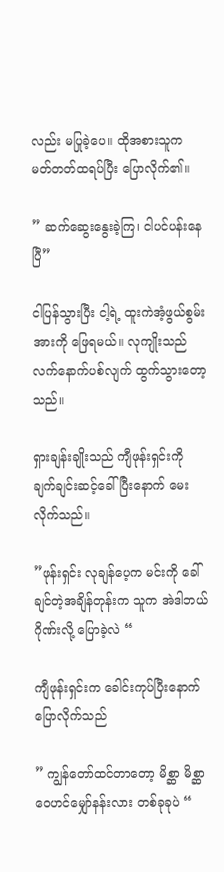လည်း မပြုခဲ့ပေ။ ထိုအစားသူက မတ်တတ်ထရပ်ပြီး ပြောလိုက်၏။

” ဆက်ဆွေးနွေးခဲ့ကြ၊ ငါပင်ပန်းနေပြီ”

ငါပြန်သွားပြီး ငါ့ရဲ့ ထူးကဲအံ့ဖွယ်စွမ်းအားကို ဖြေရမယ်။ လုကျိုးသည် လက်နောက်ပစ်လျက် ထွက်သွားတော့သည်။

ရှားချန်းချိုးသည် ကျီဖုန်းရှင်းကို ချက်ချင်းဆင့်ခေါ်ပြီးနောက် မေးလိုက်သည်။

”ဖုန်းရှင်း လုချန်ပေ့က မင်းကို ခေါ်ချင်တဲ့အချိန်တုန်းက သူက အဲဒါဘယ်ဂိုဏ်းလို့ ပြောခဲ့လဲ “

ကျီဖုန်းရှင်းက ခေါင်းကုပ်ပြီးနောက် ပြောလိုက်သည်

” ကျွန်တော်ထင်တာတော့ မိစ္ဆာ မိစ္ဆာဝေဟင်မျှော်နန်းလား တစ်ခုခုပဲ “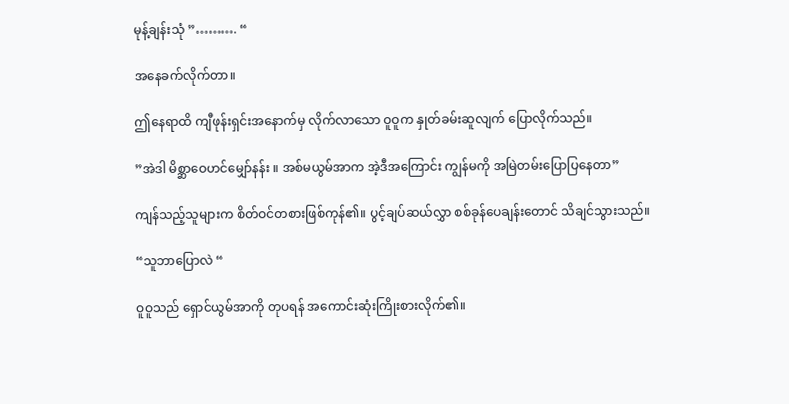မုန့်ချန်းသုံ ”………. “

အနေခက်လိုက်တာ။

ဤနေရာထိ ကျီဖုန်းရှင်းအနောက်မှ လိုက်လာသော ဝူဝူက နှုတ်ခမ်းဆူလျက် ပြောလိုက်သည်။

”အဲဒါ မိစ္ဆာဝေဟင်မျှော်နန်း ။ အစ်မယွမ်အာက အဲ့ဒီအကြောင်း ကျွန်မကို အမြဲတမ်းပြောပြနေတာ”

ကျန်သည့်သူများက စိတ်ဝင်တစားဖြစ်ကုန်၏။ ပွင့်ချပ်ဆယ်လွှာ စစ်ခုန်ပေချန်းတောင် သိချင်သွားသည်။

“သူဘာပြောလဲ “

ဝူဝူသည် ရှောင်ယွမ်အာကို တုပရန် အကောင်းဆုံးကြိုးစားလိုက်၏။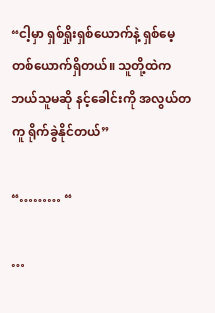“ငါ့မှာ ရှစ်ရှိုးရှစ်ယောက်နဲ့ ရှစ်မေ့တစ်ယောက်ရှိတယ်။ သူတို့ထဲက ဘယ်သူမဆို နင့်ခေါင်းကို အလွယ်တကူ ရိုက်ခွဲနိုင်တယ်”

“……… “

…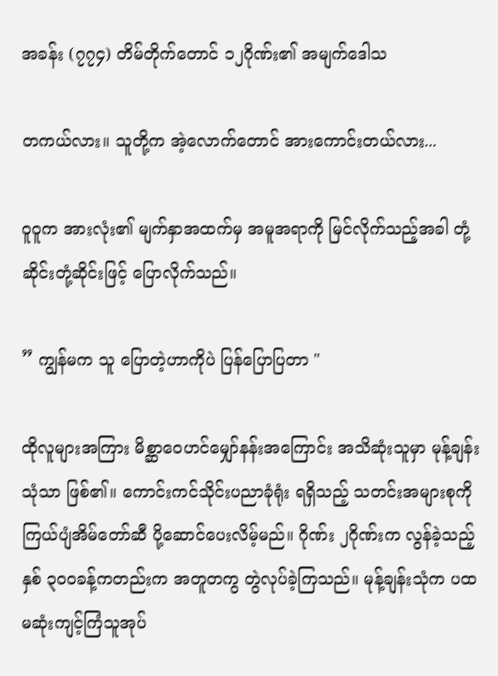အခန်း (၇၇၄) တိမ်တိုက်တောင် ၁၂ဂိုဏ်း၏ အမျက်ဒေါသ

တကယ်လား။ သူတို့က အဲ့လောက်တောင် အားကောင်းတယ်လား...

ဝူဝူက အားလုံး၏ မျက်နှာအထက်မှ အမူအရာကို မြင်လိုက်သည့်အခါ တုံ့ဆိုင်းတုံ့ဆိုင်းဖြင့် ပြောလိုက်သည်။

” ကျွန်မက သူ ပြောတဲ့ဟာကိုပဲ ပြန်ပြောပြတာ "

ထိုလူများအကြား မိစ္ဆာဝေဟင်မျှော်နန်းအကြောင်း အသိဆုံးသူမှာ မုန့်ချန်းသုံသာ ဖြစ်၏။ ကောင်းကင်သိုင်းပညာခုံရုံး ရရှိသည့် သတင်းအများစုကို ကြယ်ပျံအိမ်တော်ဆီ ပို့ဆောင်ပေးလိမ့်မည်။ ဂိုဏ်း ၂ဂိုဏ်းက လွန်ခဲ့သည့်နှစ် ၃၀၀ခန့်ကတည်းက အတူတကွ တွဲလုပ်ခဲ့ကြသည်။ မုန့်ချန်းသုံက ပထမဆုံးကျင့်ကြံသူအုပ်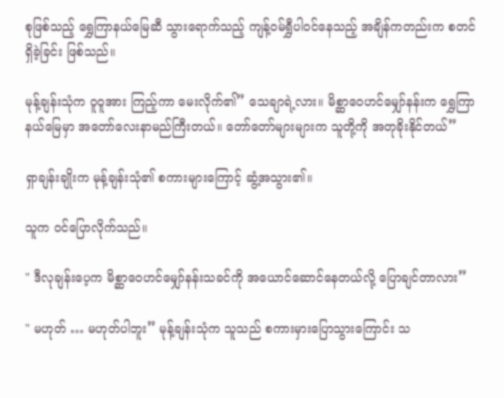စုဖြစ်သည့် ရွှေကြာနယ်မြေဆီ သွားရောက်သည့် ကျန့်ဝမ်ရွှီပါဝင်နေသည့် အချိန်ကတည်းက စတင်ရှိခဲ့ခြင်း ဖြစ်သည်။

မုန့်ချန်းသုံက ဝူဝူအား ကြည့်ကာ မေးလိုက်၏” သေချာရဲ့လား။ မိစ္ဆာဝေဟင်မျှော်နန်းက ရွှေကြာနယ်မြေမှာ အတော်လေးနာမည်ကြီးတယ်။ တော်တော်များများက သူတို့ကို အတုခိုးနိုင်တယ်”

ရှာချန်းချိုးက မုန့်ချန်းသုံ၏ စကားများကြောင့် ဆွံ့အသွား၏။

သူက ဝင်ပြောလိုက်သည်။

" ဒီလုချန်းပေ့က မိစ္ဆာဝေဟင်မျှော်နန်းသခင်ကို အယောင်ဆောင်နေတယ်လို့ ပြောချင်တာလား”

" မဟုတ် … မဟုတ်ပါဘူး” မုန့်ချန်းသုံက သူသည် စကားမှားပြောသွားကြောင်း သ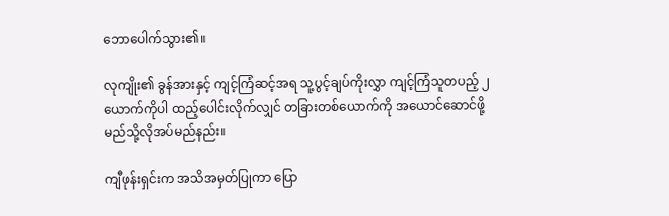ဘောပေါက်သွား၏။

လုကျိုး၏ ခွန်အားနှင့် ကျင့်ကြံဆင့်အရ သူ့ပွင့်ချပ်ကိုးလွှာ ကျင့်ကြံသူတပည့် ၂ယောက်ကိုပါ ထည့်ပေါင်းလိုက်လျှင် တခြားတစ်ယောက်ကို အယောင်ဆောင်ဖို့ မည်သို့လိုအပ်မည်နည်း။

ကျီဖုန်းရှင်းက အသိအမှတ်ပြုကာ ပြော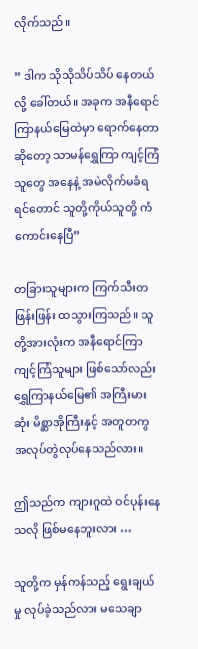လိုက်သည်။

” ဒါက သိုသိုသိပ်သိပ် နေတယ်လို့ ခေါ်တယ်။ အခုက အနီရောင်ကြာနယ်မြေထဲမှာ ရောက်နေတာဆိုတော့ သာမန်ရွှေကြာ ကျင့်ကြံသူတွေ အနေနဲ့ အမဲလိုက်မခံရရင်တောင် သူတို့ကိုယ်သူတို့ ကံကောင်းနေပြီ”

တခြားသူများက ကြက်သီးတဖြန်းဖြန်း ထသွားကြသည်။ သူတို့အားလုံးက အနီရောင်ကြာ ကျင့်ကြံသူများ ဖြစ်သော်လည်း ရွှေကြာနယ်မြေ၏ အကြီးမားဆုံး မိစ္ဆာအိုကြီးနှင့် အတူတကွ အလုပ်တွဲလုပ်နေသည်လား။

ဤသည်က ကျားဂူထဲ ဝင်ပုန်းနေသလို ဖြစ်မနေဘူးလား …

သူတို့က မှန်ကန်သည့် ရွေးချယ်မှု လုပ်ခဲ့သည်လား မသေချာ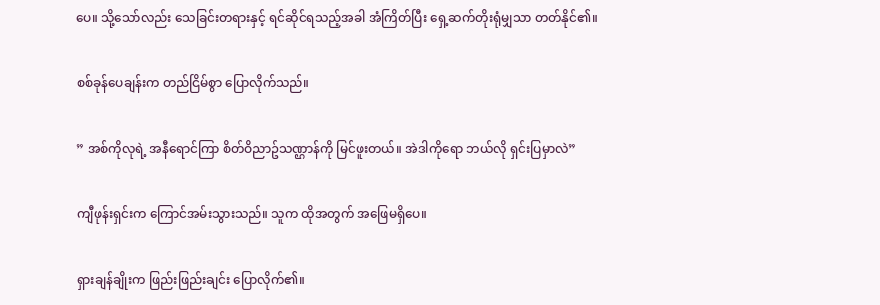ပေ။ သို့သော်လည်း သေခြင်းတရားနှင့် ရင်ဆိုင်ရသည့်အခါ အံကြိတ်ပြီး ရှေ့ဆက်တိုးရုံမျှသာ တတ်နိုင်၏။

စစ်ခုန်ပေချန်းက တည်ငြိမ်စွာ ပြောလိုက်သည်။

” အစ်ကိုလုရဲ့ အနီရောင်ကြာ စိတ်ဝိညာဥ်သဏ္ဌာန်ကို မြင်ဖူးတယ်။ အဲဒါကိုရော ဘယ်လို ရှင်းပြမှာလဲ”

ကျီဖုန်းရှင်းက ကြောင်အမ်းသွားသည်။ သူက ထိုအတွက် အဖြေမရှိပေ။

ရှားချန်ချိုးက ဖြည်းဖြည်းချင်း ပြောလိုက်၏။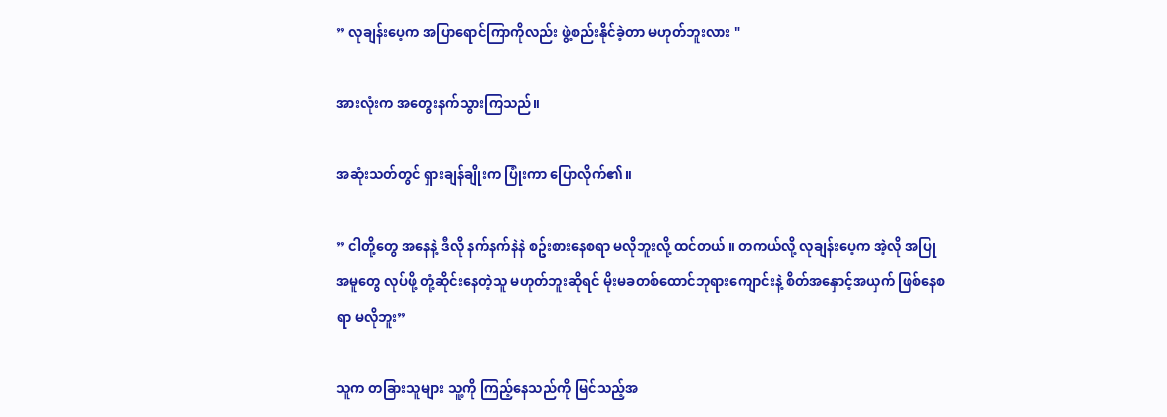” လုချန်းပေ့က အပြာရောင်ကြာကိုလည်း ဖွဲ့စည်းနိုင်ခဲ့တာ မဟုတ်ဘူးလား "

အားလုံးက အတွေးနက်သွားကြသည်။

အဆုံးသတ်တွင် ရှားချန်ချိုးက ပြုံးကာ ပြောလိုက်၏။

” ငါတို့တွေ အနေနဲ့ ဒီလို နက်နက်နဲနဲ စဥ်းစားနေစရာ မလိုဘူးလို့ ထင်တယ်။ တကယ်လို့ လုချန်းပေ့က အဲ့လို အပြုအမူတွေ လုပ်ဖို့ တုံ့ဆိုင်းနေတဲ့သူ မဟုတ်ဘူးဆိုရင် မိုးမခတစ်ထောင်ဘုရားကျောင်းနဲ့ စိတ်အနှောင့်အယှက် ဖြစ်နေစရာ မလိုဘူး”

သူက တခြားသူများ သူ့ကို ကြည့်နေသည်ကို မြင်သည့်အ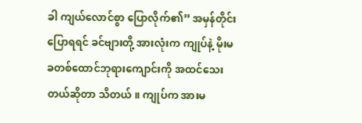ခါ ကျယ်လောင်စွာ ပြောလိုက်၏” အမှန်တိုင်းပြောရရင် ခင်ဗျားတို့ အားလုံးက ကျုပ်နဲ့ မိုးမခတစ်ထောင်ဘုရားကျောင်းကို အထင်သေးတယ်ဆိုတာ သိတယ်။ ကျုပ်က အားမ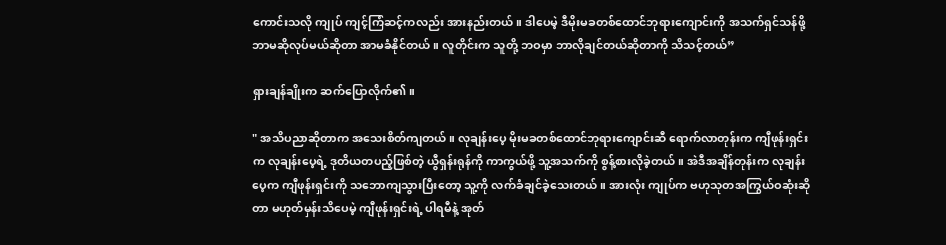ကောင်းသလို ကျုပ် ကျင့်ကြံဆင့်ကလည်း အားနည်းတယ်။ ဒါပေမဲ့ ဒီမိုးမခတစ်ထောင်ဘုရားကျောင်းကို အသက်ရှင်သန်ဖို့ ဘာမဆိုလုပ်မယ်ဆိုတာ အာမခံနိုင်တယ်။ လူတိုင်းက သူတို့ ဘဝမှာ ဘာလိုချင်တယ်ဆိုတာကို သိသင့်တယ်”

ရှားချန်ချိုးက ဆက်ပြောလိုက်၏။

" အသိပညာဆိုတာက အသေးစိတ်ကျတယ်။ လုချန်းပေ့ မိုးမခတစ်ထောင်ဘုရားကျောင်းဆီ ရောက်လာတုန်းက ကျီဖုန်းရှင်းက လုချန်းပေ့ရဲ့ ဒုတိယတပည့်ဖြစ်တဲ့ ယွီရှန်းရုန်ကို ကာကွယ်ဖို့ သူ့အသက်ကို စွန့်စားလိုခဲ့တယ်။ အဲဒီအချိန်တုန်းက လုချန်းပေ့က ကျီဖုန်းရှင်းကို သဘောကျသွားပြီးတော့ သူ့ကို လက်ခံချင်ခဲ့သေးတယ်။ အားလုံး ကျုပ်က ဗဟုသုတအကြွယ်ဝဆုံးဆိုတာ မဟုတ်မှန်းသိပေမဲ့ ကျီဖုန်းရှင်းရဲ့ ပါရမီနဲ့ အုတ်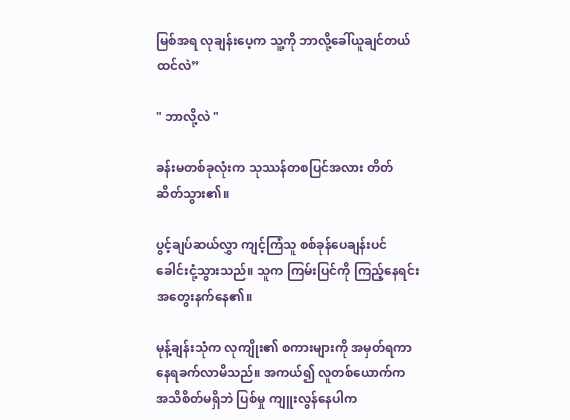မြစ်အရ လုချန်းပေ့က သူ့ကို ဘာလို့ခေါ်ယူချင်တယ် ထင်လဲ”

" ဘာလို့လဲ "

ခန်းမတစ်ခုလုံးက သုဿန်တစပြင်အလား တိတ်ဆိတ်သွား၏။

ပွင့်ချပ်ဆယ်လွှာ ကျင့်ကြံသူ စစ်ခုန်ပေချန်းပင် ခေါင်းငုံ့သွားသည်။ သူက ကြမ်းပြင်ကို ကြည့်နေရင်း အတွေးနက်နေ၏။

မုန့်ချန်းသုံက လုကျိုး၏ စကားများကို အမှတ်ရကာ နေရခက်လာမိသည်။ အကယ်၍ လူတစ်ယောက်က အသိစိတ်မရှိဘဲ ပြစ်မှု ကျူးလွန်နေပါက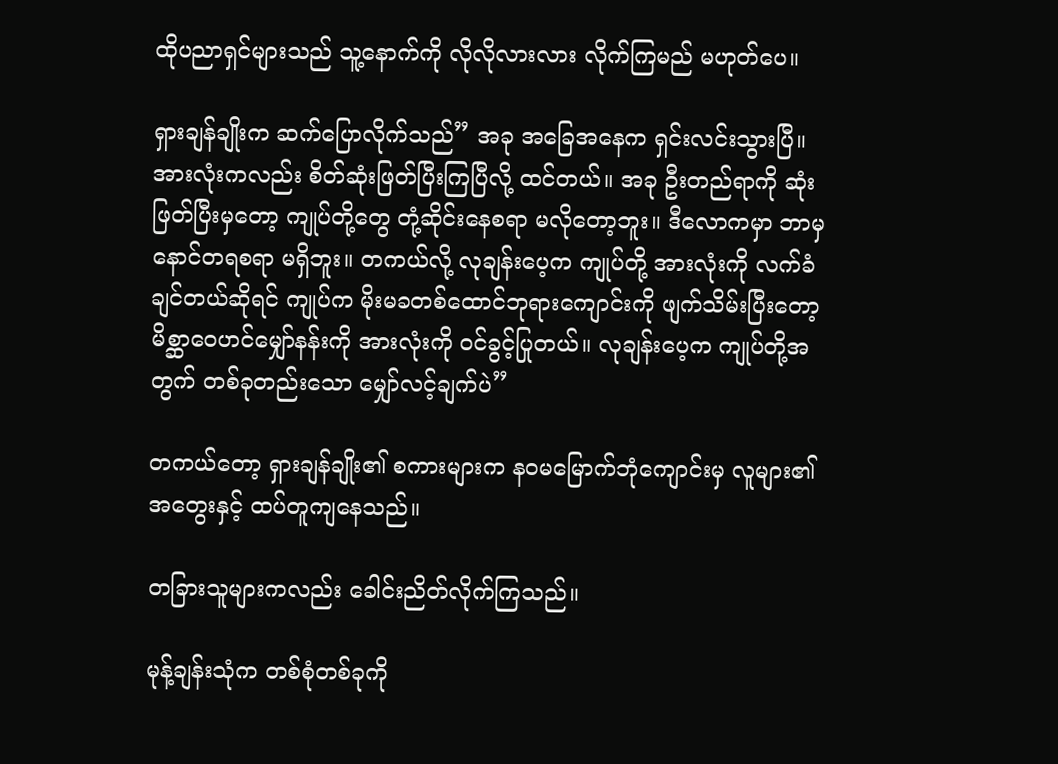ထိုပညာရှင်များသည် သူ့နောက်ကို လိုလိုလားလား လိုက်ကြမည် မဟုတ်ပေ။

ရှားချန်ချိုးက ဆက်ပြောလိုက်သည်” အခု အခြေအနေက ရှင်းလင်းသွားပြီ။ အားလုံးကလည်း စိတ်ဆုံးဖြတ်ပြီးကြပြီလို့ ထင်တယ်။ အခု ဦးတည်ရာကို ဆုံးဖြတ်ပြီးမှတော့ ကျုပ်တို့တွေ တုံ့ဆိုင်းနေစရာ မလိုတော့ဘူး။ ဒီလောကမှာ ဘာမှနောင်တရစရာ မရှိဘူး။ တကယ်လို့ လုချန်းပေ့က ကျုပ်တို့ အားလုံးကို လက်ခံချင်တယ်ဆိုရင် ကျုပ်က မိုးမခတစ်ထောင်ဘုရားကျောင်းကို ဖျက်သိမ်းပြီးတော့ မိစ္ဆာဝေဟင်မျှော်နန်းကို အားလုံးကို ဝင်ခွင့်ပြုတယ်။ လုချန်းပေ့က ကျုပ်တို့အတွက် တစ်ခုတည်းသော မျှော်လင့်ချက်ပဲ”

တကယ်တော့ ရှားချန်ချိုး၏ စကားများက နဝမမြောက်ဘုံကျောင်းမှ လူများ၏ အတွေးနှင့် ထပ်တူကျနေသည်။

တခြားသူများကလည်း ခေါင်းညိတ်လိုက်ကြသည်။

မုန့်ချန်းသုံက တစ်စုံတစ်ခုကို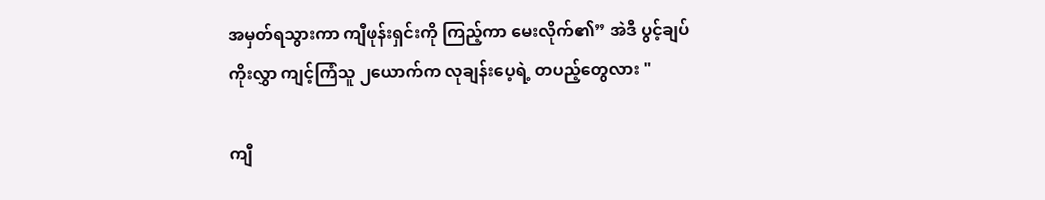အမှတ်ရသွားကာ ကျီဖုန်းရှင်းကို ကြည့်ကာ မေးလိုက်၏” အဲဒီ ပွင့်ချပ်ကိုးလွှာ ကျင့်ကြံသူ ၂ယောက်က လုချန်းပေ့ရဲ့ တပည့်တွေလား "

ကျီ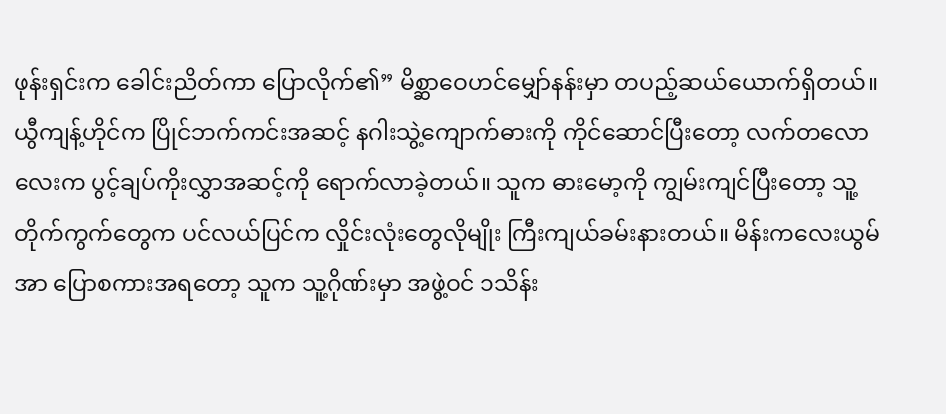ဖုန်းရှင်းက ခေါင်းညိတ်ကာ ပြောလိုက်၏” မိစ္ဆာဝေဟင်မျှော်နန်းမှာ တပည့်ဆယ်ယောက်ရှိတယ်။ ယွီကျန့်ဟိုင်က ပြိုင်ဘက်ကင်းအဆင့် နဂါးသွဲ့ကျောက်ဓားကို ကိုင်ဆောင်ပြီးတော့ လက်တလောလေးက ပွင့်ချပ်ကိုးလွှာအဆင့်ကို ရောက်လာခဲ့တယ်။ သူက ဓားမော့ကို ကျွမ်းကျင်ပြီးတော့ သူ့တိုက်ကွက်တွေက ပင်လယ်ပြင်က လှိုင်းလုံးတွေလိုမျိုး ကြီးကျယ်ခမ်းနားတယ်။ မိန်းကလေးယွမ်အာ ပြောစကားအရတော့ သူက သူ့ဂိုဏ်းမှာ အဖွဲ့ဝင် ၁သိန်း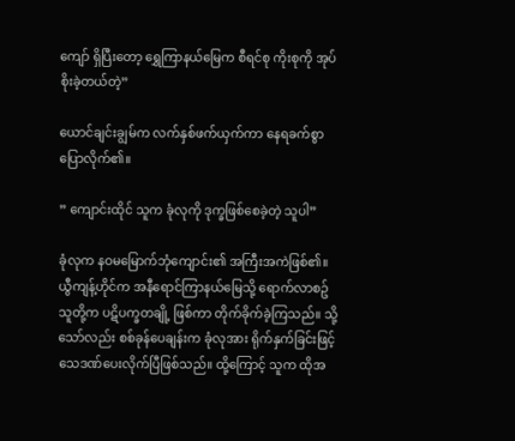ကျော် ရှိပြီးတော့ ရွှေကြာနယ်မြေက စီရင်စု ကိုးစုကို အုပ်စိုးခဲ့တယ်တဲ့”

ယောင်ချင်းချွမ်က လက်နှစ်ဖက်ယှက်ကာ နေရခက်စွာ ပြောလိုက်၏။

” ကျောင်းထိုင် သူက ခုံလုကို ဒုက္ခဖြစ်စေခဲ့တဲ့ သူပါ”

ခုံလုက နဝမမြောက်ဘုံကျောင်း၏ အကြီးအကဲဖြစ်၏။ ယွီကျန့်ဟိုင်က အနီရောင်ကြာနယ်မြေသို့ ရောက်လာစဥ် သူတို့က ပဋိပက္ခတချို့ ဖြစ်ကာ တိုက်ခိုက်ခဲ့ကြသည်။ သို့သော်လည်း စစ်ခုန်ပေချန်းက ခုံလုအား ရိုက်နှက်ခြင်းဖြင့် သေဒဏ်ပေးလိုက်ပြီဖြစ်သည်။ ထို့ကြောင့် သူက ထိုအ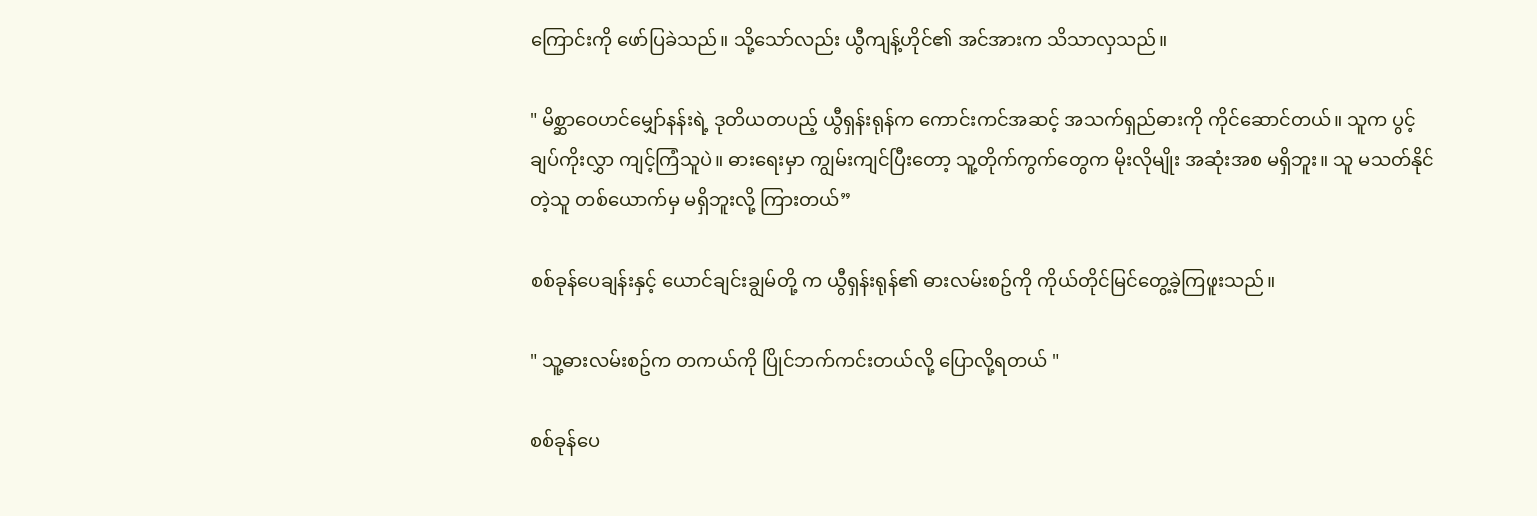ကြောင်းကို ဖော်ပြခဲသည်။ သို့သော်လည်း ယွီကျန့်ဟိုင်၏ အင်အားက သိသာလှသည်။

" မိစ္ဆာဝေဟင်မျှော်နန်းရဲ့ ဒုတိယတပည့် ယွီရှန်းရုန်က ကောင်းကင်အဆင့် အသက်ရှည်ဓားကို ကိုင်ဆောင်တယ်။ သူက ပွင့်ချပ်ကိုးလွှာ ကျင့်ကြံသူပဲ။ ဓားရေးမှာ ကျွမ်းကျင်ပြီးတော့ သူ့တိုက်ကွက်တွေက မိုးလိုမျိုး အဆုံးအစ မရှိဘူး။ သူ မသတ်နိုင်တဲ့သူ တစ်ယောက်မှ မရှိဘူးလို့ ကြားတယ်”

စစ်ခုန်ပေချန်းနှင့် ယောင်ချင်းချွမ်တို့ က ယွီရှန်းရုန်၏ ဓားလမ်းစဥ်ကို ကိုယ်တိုင်မြင်တွေ့ခဲ့ကြဖူးသည်။

" သူ့ဓားလမ်းစဥ်က တကယ်ကို ပြိုင်ဘက်ကင်းတယ်လို့ ပြောလို့ရတယ် "

စစ်ခုန်ပေ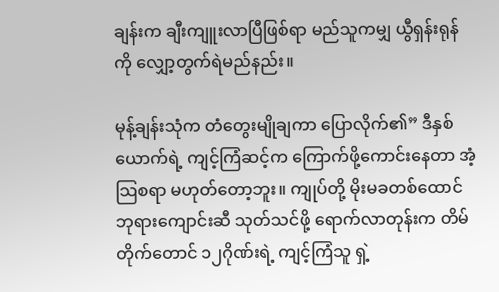ချန်းက ချီးကျူးလာပြီဖြစ်ရာ မည်သူကမျှ ယွီရှန်းရုန်ကို လျှော့တွက်ရဲမည်နည်း။

မုန့်ချန်းသုံက တံတွေးမျိုချကာ ပြောလိုက်၏” ဒီနှစ်ယောက်ရဲ့ ကျင့်ကြံဆင့်က ကြောက်ဖို့ကောင်းနေတာ အံ့သြစရာ မဟုတ်တော့ဘူး။ ကျုပ်တို့ မိုးမခတစ်ထောင်ဘုရားကျောင်းဆီ သုတ်သင်ဖို့ ရောက်လာတုန်းက တိမ်တိုက်တောင် ၁၂ဂိုဏ်းရဲ့ ကျင့်ကြံသူ ရှဲ့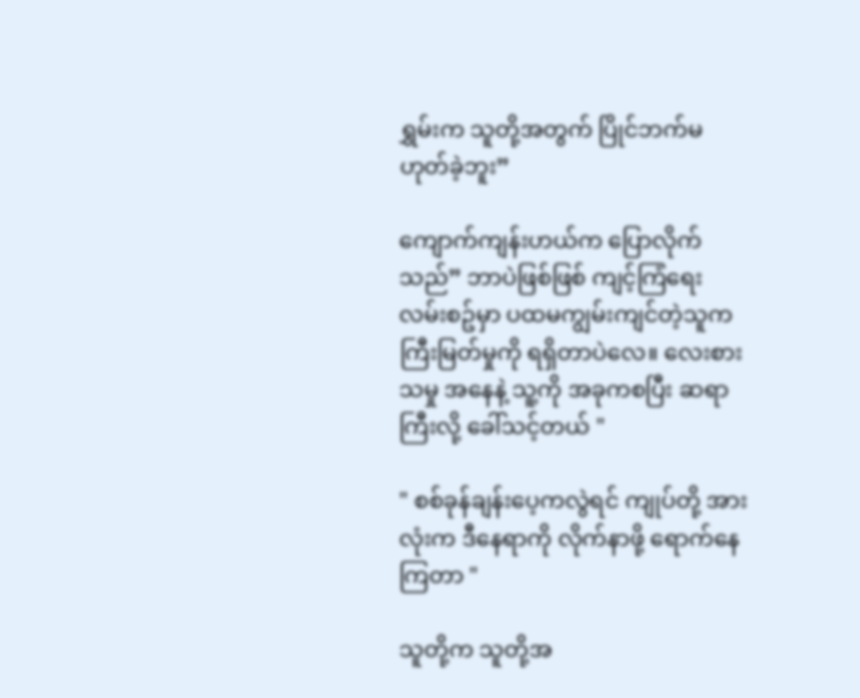ရွှမ်းက သူတို့အတွက် ပြိုင်ဘက်မဟုတ်ခဲ့ဘူး”

ကျောက်ကျန်းဟယ်က ပြောလိုက်သည်” ဘာပဲဖြစ်ဖြစ် ကျင့်ကြံရေးလမ်းစဥ်မှာ ပထမကျွမ်းကျင်တဲ့သူက ကြီးမြတ်မှုကို ရရှိတာပဲလေ။ လေးစားသမှု အနေနဲ့ သူ့ကို အခုကစပြီး ဆရာကြီးလို့ ခေါ်သင့်တယ် "

" စစ်ခုန်ချန်းပေ့ကလွဲရင် ကျုပ်တို့ အားလုံးက ဒီနေရာကို လိုက်နာဖို့ ရောက်နေကြတာ "

သူတို့က သူတို့အ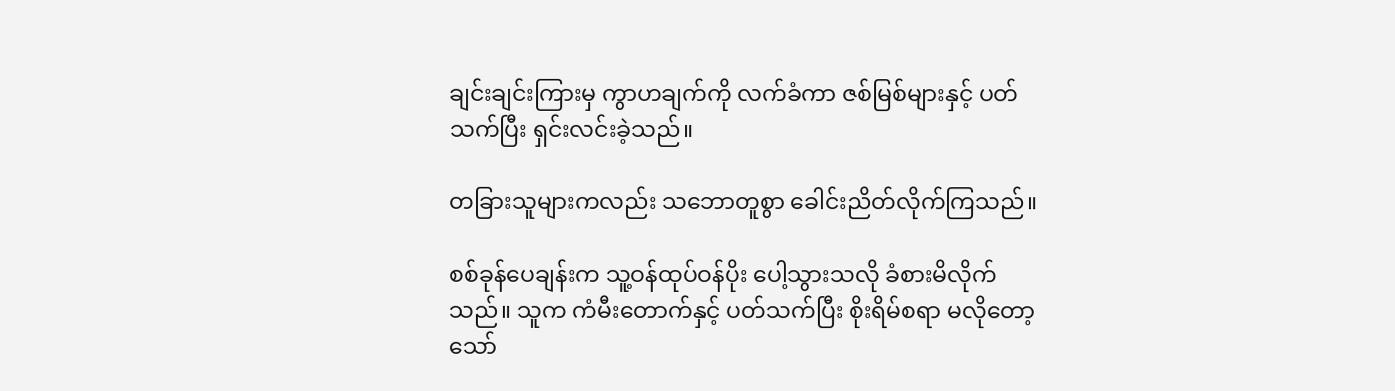ချင်းချင်းကြားမှ ကွာဟချက်ကို လက်ခံကာ ဇစ်မြစ်များနှင့် ပတ်သက်ပြီး ရှင်းလင်းခဲ့သည်။

တခြားသူများကလည်း သဘောတူစွာ ခေါင်းညိတ်လိုက်ကြသည်။

စစ်ခုန်ပေချန်းက သူ့ဝန်ထုပ်ဝန်ပိုး ပေါ့သွားသလို ခံစားမိလိုက်သည်။ သူက ကံမီးတောက်နှင့် ပတ်သက်ပြီး စိုးရိမ်စရာ မလိုတော့သော်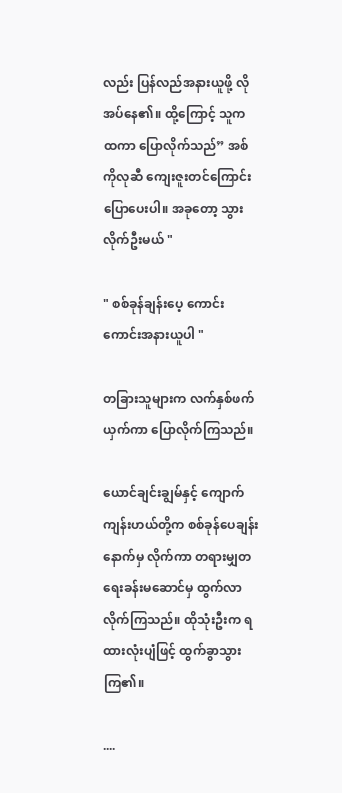လည်း ပြန်လည်အနားယူဖို့ လိုအပ်နေ၏။ ထို့ကြောင့် သူက ထကာ ပြောလိုက်သည်” အစ်ကိုလုဆီ ကျေးဇူးတင်ကြောင်း ပြောပေးပါ။ အခုတော့ သွားလိုက်ဦးမယ် "

" စစ်ခုန်ချန်းပေ့ ကောင်းကောင်းအနားယူပါ "

တခြားသူများက လက်နှစ်ဖက်ယှက်ကာ ပြောလိုက်ကြသည်။

ယောင်ချင်းချွမ်နှင့် ကျောက်ကျန်းဟယ်တို့က စစ်ခုန်ပေချန်း နောက်မှ လိုက်ကာ တရားမျှတရေးခန်းမဆောင်မှ ထွက်လာလိုက်ကြသည်။ ထိုသုံးဦးက ရထားလုံးပျံဖြင့် ထွက်ခွာသွားကြ၏။

....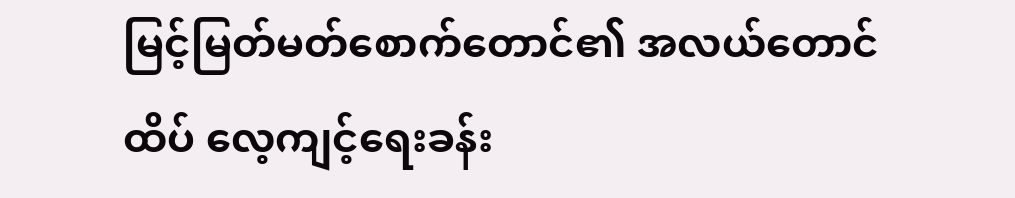မြင့်မြတ်မတ်စောက်တောင်၏ အလယ်တောင်ထိပ် လေ့ကျင့်ရေးခန်း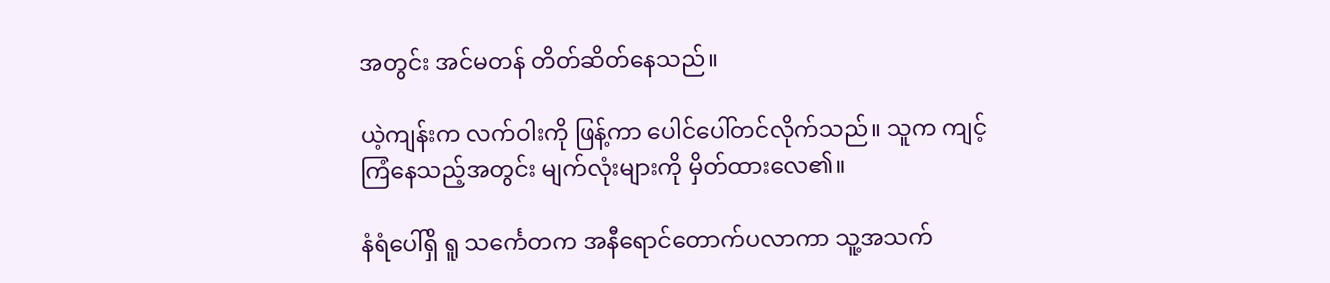အတွင်း အင်မတန် တိတ်ဆိတ်နေသည်။

ယဲ့ကျန်းက လက်ဝါးကို ဖြန့်ကာ ပေါင်ပေါ်တင်လိုက်သည်။ သူက ကျင့်ကြံနေသည့်အတွင်း မျက်လုံးများကို မှိတ်ထားလေ၏။

နံရံပေါ်ရှိ ရူ သင်္ကေတက အနီရောင်တောက်ပလာကာ သူ့အသက်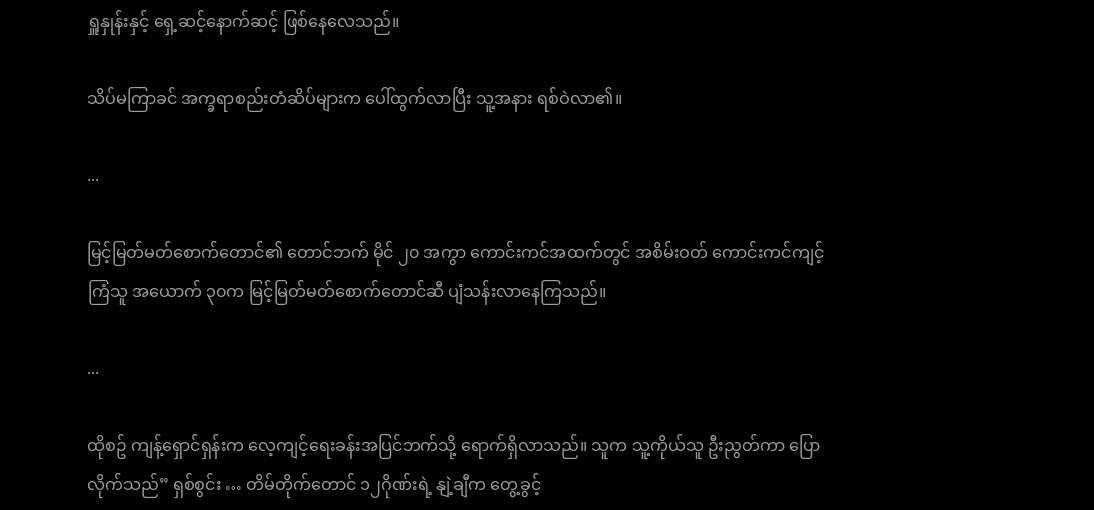ရှူနှုန်းနှင့် ရှေ့ဆင့်နောက်ဆင့် ဖြစ်နေလေသည်။

သိပ်မကြာခင် အက္ခရာစည်းတံဆိပ်များက ပေါ်ထွက်လာပြီး သူ့အနား ရစ်ဝဲလာ၏။

...

မြင့်မြတ်မတ်စောက်တောင်၏ တောင်ဘက် မိုင် ၂၀ အကွာ ကောင်းကင်အထက်တွင် အစိမ်းဝတ် ကောင်းကင်ကျင့်ကြံသူ အယောက် ၃၀က မြင့်မြတ်မတ်စောက်တောင်ဆီ ပျံသန်းလာနေကြသည်။

...

ထိုစဥ် ကျန့်ရှောင်ရှန်းက လေ့ကျင့်ရေးခန်းအပြင်ဘက်သို့ ရောက်ရှိလာသည်။ သူက သူ့ကိုယ်သူ ဦးညွတ်ကာ ပြောလိုက်သည်” ရှစ်စွင်း … တိမ်တိုက်တောင် ၁၂ဂိုဏ်းရဲ့ နျဲ့ချီက တွေ့ခွင့်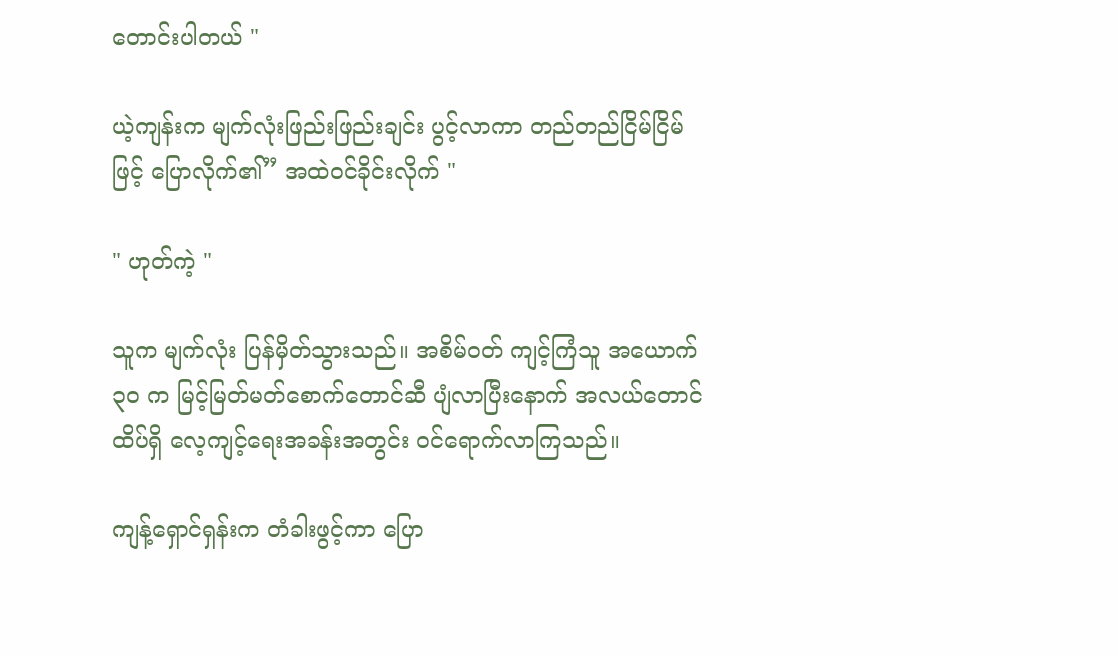တောင်းပါတယ် "

ယဲ့ကျန်းက မျက်လုံးဖြည်းဖြည်းချင်း ပွင့်လာကာ တည်တည်ငြိမ်ငြိမ်ဖြင့် ပြောလိုက်၏” အထဲဝင်ခိုင်းလိုက် "

" ဟုတ်ကဲ့ "

သူက မျက်လုံး ပြန်မှိတ်သွားသည်။ အစိမ်ဝတ် ကျင့်ကြံသူ အယောက် ၃၀ က မြင့်မြတ်မတ်စောက်တောင်ဆီ ပျံလာပြီးနောက် အလယ်တောင်ထိပ်ရှိ လေ့ကျင့်ရေးအခန်းအတွင်း ဝင်ရောက်လာကြသည်။

ကျန့်ရှောင်ရှန်းက တံခါးဖွင့်ကာ ပြော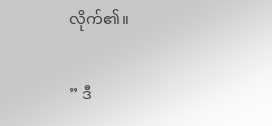လိုက်၏။

” ဒီ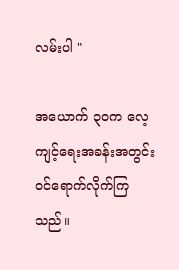လမ်းပါ "

အယောက် ၃၀က လေ့ကျင့်ရေးအခန်းအတွင်း ဝင်ရောက်လိုက်ကြသည်။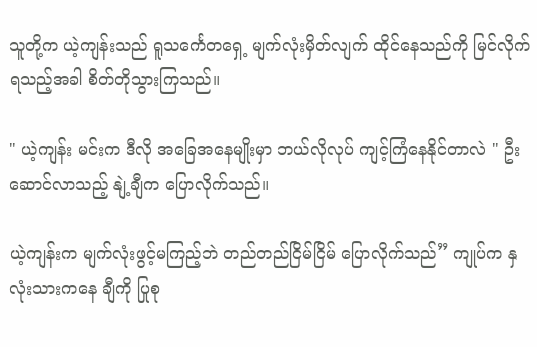သူတို့က ယဲ့ကျန်းသည် ရူသင်္ကေတရှေ့ မျက်လုံးမှိတ်လျက် ထိုင်နေသည်ကို မြင်လိုက်ရသည့်အခါ စိတ်တိုသွားကြသည်။

" ယဲ့ကျန်း မင်းက ဒီလို အခြေအနေမျိုးမှာ ဘယ်လိုလုပ် ကျင့်ကြံနေနိုင်တာလဲ " ဦးဆောင်လာသည့် နျဲ့ချီက ပြောလိုက်သည်။

ယဲ့ကျန်းက မျက်လုံးဖွင့်မကြည့်ဘဲ တည်တည်ငြိမ်ငြိမ် ပြောလိုက်သည်” ကျုပ်က နှလုံးသားကနေ ချီကို ပြုစု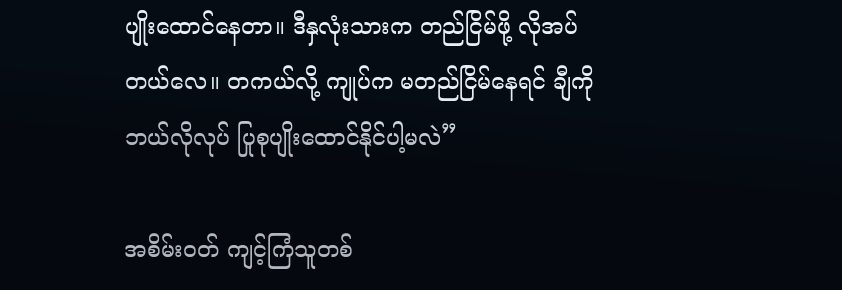ပျိုးထောင်နေတာ။ ဒီနှလုံးသားက တည်ငြိမ်ဖို့ လိုအပ်တယ်လေ။ တကယ်လို့ ကျုပ်က မတည်ငြိမ်နေရင် ချီကို ဘယ်လိုလုပ် ပြုစုပျိုးထောင်နိုင်ပါ့မလဲ”

အစိမ်းဝတ် ကျင့်ကြံသူတစ်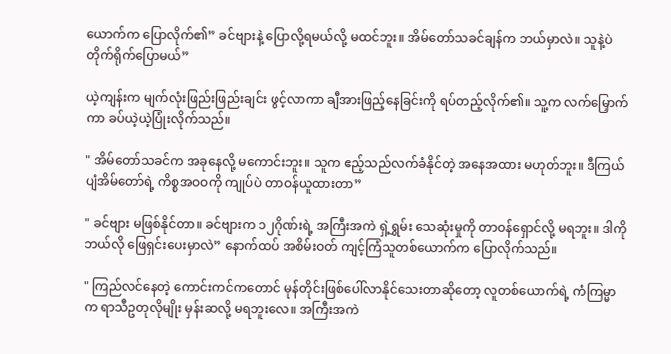ယောက်က ပြောလိုက်၏” ခင်ဗျားနဲ့ ပြောလို့ရမယ်လို့ မထင်ဘူး။ အိမ်တော်သခင်ချန်က ဘယ်မှာလဲ။ သူနဲ့ပဲ တိုက်ရိုက်ပြောမယ်”

ယဲ့ကျန်းက မျက်လုံးဖြည်းဖြည်းချင်း ဖွင့်လာကာ ချီအားဖြည့်နေခြင်းကို ရပ်တည့်လိုက်၏။ သူ့က လက်မြှောက်ကာ ခပ်ယဲ့ယဲ့ပြုံးလိုက်သည်။

" အိမ်တော်သခင်က အခုနေလို့ မကောင်းဘူး။ သူက ဧည့်သည်လက်ခံနိုင်တဲ့ အနေအထား မဟုတ်ဘူး။ ဒီကြယ်ပျံအိမ်တော်ရဲ့ ကိစ္စအဝဝကို ကျုပ်ပဲ တာဝန်ယူထားတာ”

" ခင်ဗျား မဖြစ်နိုင်တာ။ ခင်ဗျားက ၁၂ဂိုဏ်းရဲ့ အကြီးအကဲ ရှဲ့ရွှမ်း သေဆုံးမှုကို တာဝန်ရှောင်လို့ မရဘူး။ ဒါကို ဘယ်လို ဖြေရှင်းပေးမှာလဲ” နောက်ထပ် အစိမ်းဝတ် ကျင့်ကြံသူတစ်ယောက်က ပြောလိုက်သည်။

" ကြည်လင်နေတဲ့ ကောင်းကင်ကတောင် မုန်တိုင်းဖြစ်ပေါ်လာနိုင်သေးတာဆိုတော့ လူတစ်ယောက်ရဲ့ ကံကြမ္မာက ရာသီဥတုလိုမျိုး မှန်းဆလို့ မရဘူးလေ။ အကြီးအကဲ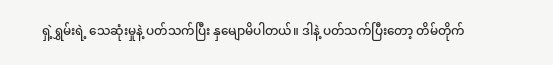ရှဲ့ရွှမ်းရဲ့ သေဆုံးမှုနဲ့ ပတ်သက်ပြီး နှမျောမိပါတယ်။ ဒါနဲ့ ပတ်သက်ပြီးတော့ တိမ်တိုက်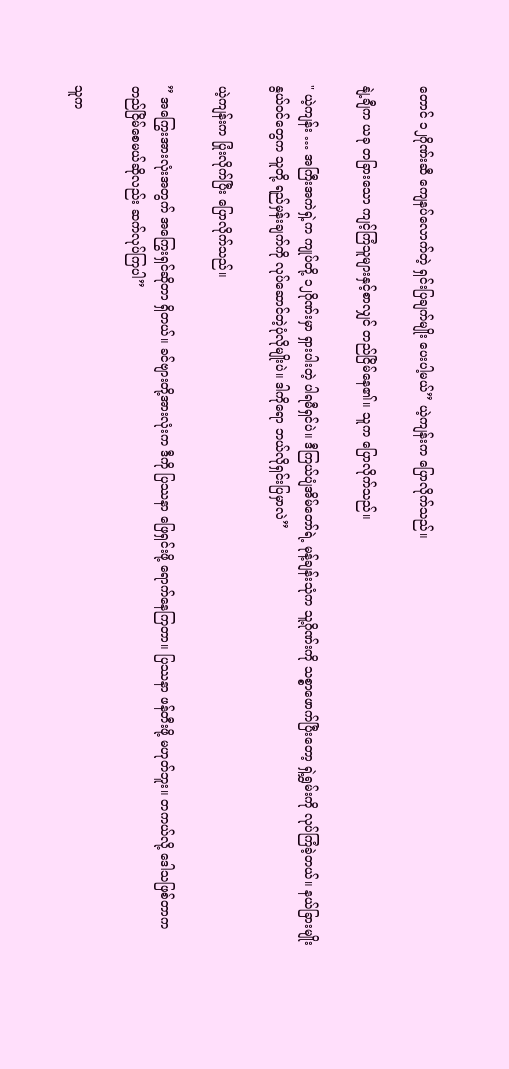တောင် ၁၂ဂိုဏ်းဆီ ကျေနပ်လောက်တဲ့ ရှင်းပြချက်မျိုး ပေးပါ့မယ်” ယဲ့ကျန်းက ပြောလိုက်သည်။

နျဲ့ချီက ယခု တခြားသော ကျင့်ကြံသူများနှင့်စာလျှင် တည်ငြိမ်နေ၏။ သူက ပြောလိုက်သည်။

" ယဲ့ကျန်း … အကြီးအကဲရှဲ့က ကျုပ်တို့ ၁၂ဂိုဏ်းမှာ ရှားပါးတဲ့ ပါရမီရှင်ပဲ။ ဒီကြယ်ပျံအိမ်တော်ရဲ့ မုန့်ချန်းသုံက သူ့ဂိုဏ်းကို သစ္စာဖောက်ပြီးတော့ ရှဲ့ရွှမ်းကို လုပ်ကြံခဲ့တယ်။ နယ်ခြားမျိုးနွယ်ဝင်တွေက သူတို့ ရည်မှန်းချက်ကို လုပ်ဆောင်တဲ့ပုံလိုမျိုးပဲ။ ဒါကိုရော ဘယ်လိုရှင်းပြမှာလဲ”

ယဲ့ကျန်းက ပြုံးလိုက်ပြီး ပြောလိုက်သည်။

” အကြွေးအားလုံးအတွက် အကြွေးရှင်ဆိုတာ ရှိတယ်။ ခင်ဗျားတို့အားလုံးက ဒီကို ပြဿနာ ဖြေရှင်းဖို့ ရောက်နေကြတာ။ ပြဿနာ ဖန်တီးဖို့ မဟုတ်ဘူး။ တကယ်လို့ ဒေါသဖြစ်တာက တည်ငြိမ်စေမယ်ဆိုလည်း ဆက်လုပ်ကြပါ”

သူက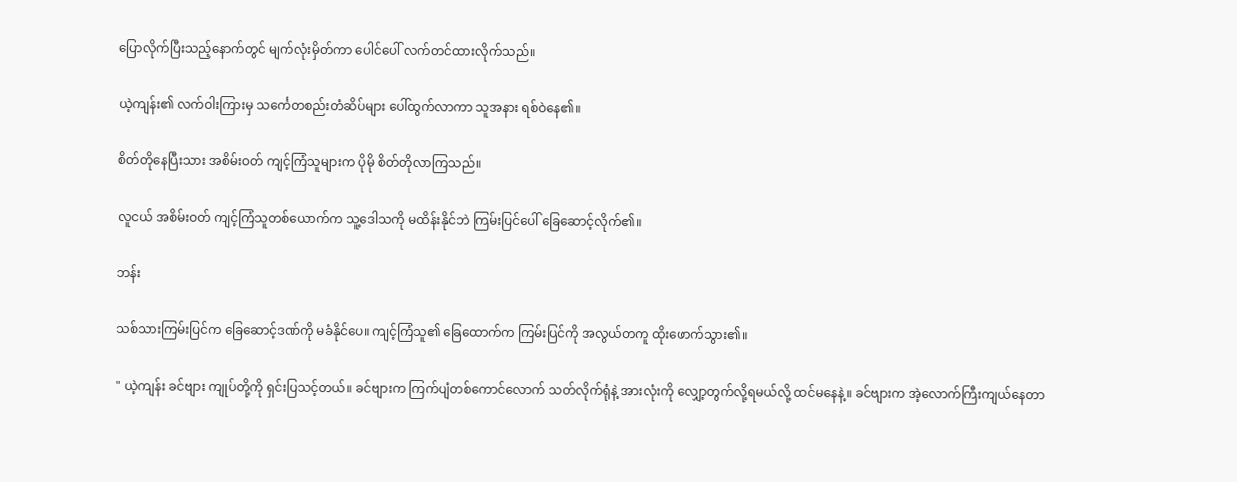ပြောလိုက်ပြီးသည့်နောက်တွင် မျက်လုံးမှိတ်ကာ ပေါင်ပေါ် လက်တင်ထားလိုက်သည်။

ယဲ့ကျန်း၏ လက်ဝါးကြားမှ သင်္ကေတစည်းတံဆိပ်များ ပေါ်ထွက်လာကာ သူအနား ရစ်ဝဲနေ၏။

စိတ်တိုနေပြီးသား အစိမ်းဝတ် ကျင့်ကြံသူများက ပိုမို စိတ်တိုလာကြသည်။

လူငယ် အစိမ်းဝတ် ကျင့်ကြံသူတစ်ယောက်က သူ့ဒေါသကို မထိန်းနိုင်ဘဲ ကြမ်းပြင်ပေါ် ခြေဆောင့်လိုက်၏။

ဘန်း

သစ်သားကြမ်းပြင်က ခြေဆောင့်ဒဏ်ကို မခံနိုင်ပေ။ ကျင့်ကြံသူ၏ ခြေထောက်က ကြမ်းပြင်ကို အလွယ်တကူ ထိုးဖောက်သွား၏။

" ယဲ့ကျန်း ခင်ဗျား ကျုပ်တို့ကို ရှင်းပြသင့်တယ်။ ခင်ဗျားက ကြက်ပျံတစ်ကောင်လောက် သတ်လိုက်ရုံနဲ့ အားလုံးကို လျှော့တွက်လို့ရမယ်လို့ ထင်မနေနဲ့။ ခင်ဗျားက အဲ့လောက်ကြီးကျယ်နေတာ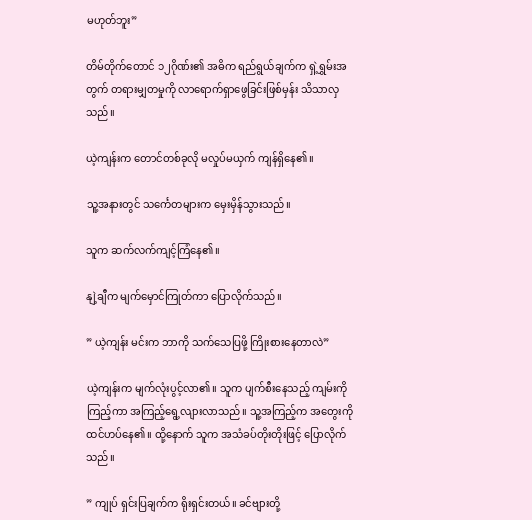မဟုတ်ဘူး”

တိမ်တိုက်တောင် ၁၂ဂိုဏ်း၏ အဓိက ရည်ရွယ်ချက်က ရှဲ့ရွှမ်းအတွက် တရားမျှတမှုကို လာရောက်ရှာဖွေခြင်းဖြစ်မှန်း သိသာလှသည်။

ယဲ့ကျန်းက တောင်တစ်ခုလို မလှုပ်မယှက် ကျန်ရှိနေ၏။

သူ့အနားတွင် သင်္ကေတများက မှေးမှိန်သွားသည်။

သူက ဆက်လက်ကျင့်ကြံနေ၏။

နျဲ့ချီက မျက်မှောင်ကြုတ်ကာ ပြောလိုက်သည်။

” ယဲ့ကျန်း မင်းက ဘာကို သက်သေပြဖို့ ကြိုးစားနေတာလဲ”

ယဲ့ကျန်းက မျက်လုံးပွင့်လာ၏။ သူက ပျက်စီးနေသည့် ကျမ်းကို ကြည့်ကာ အကြည့်ရွေ့လျားလာသည်။ သူ့အကြည့်က အတွေးကို ထင်ဟပ်နေ၏။ ထို့နောက် သူက အသံခပ်တိုးတိုးဖြင့် ပြောလိုက်သည်။

” ကျုပ် ရှင်းပြချက်က ရိုးရှင်းတယ်။ ခင်ဗျားတို့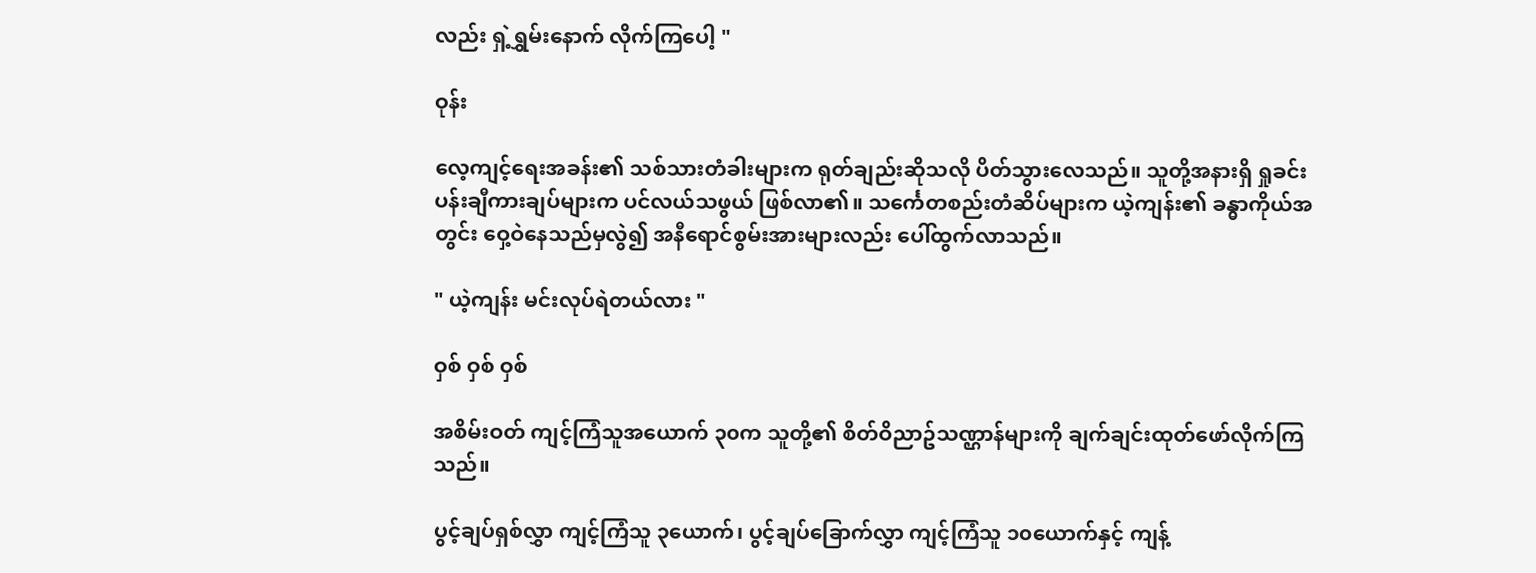လည်း ရှဲ့ရွှမ်းနောက် လိုက်ကြပေါ့ "

ဝုန်း

လေ့ကျင့်ရေးအခန်း၏ သစ်သားတံခါးများက ရုတ်ချည်းဆိုသလို ပိတ်သွားလေသည်။ သူတို့အနားရှိ ရှုခင်းပန်းချီကားချပ်များက ပင်လယ်သဖွယ် ဖြစ်လာ၏။ သင်္ကေတစည်းတံဆိပ်များက ယဲ့ကျန်း၏ ခန္ဓာကိုယ်အတွင်း ဝှေ့ဝဲနေသည်မှလွဲ၍ အနီရောင်စွမ်းအားများလည်း ပေါ်ထွက်လာသည်။

" ယဲ့ကျန်း မင်းလုပ်ရဲတယ်လား "

ဝှစ် ဝှစ် ဝှစ်

အစိမ်းဝတ် ကျင့်ကြံသူအယောက် ၃၀က သူတို့၏ စိတ်ဝိညာဥ်သဏ္ဌာန်များကို ချက်ချင်းထုတ်ဖော်လိုက်ကြသည်။

ပွင့်ချပ်ရှစ်လွှာ ကျင့်ကြံသူ ၃ယောက်၊ ပွင့်ချပ်ခြောက်လွှာ ကျင့်ကြံသူ ၁၀ယောက်နှင့် ကျန့်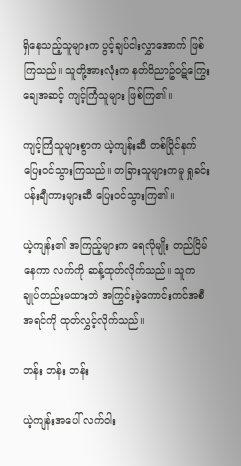ရှိနေသည့်သူများက ပွင့်ချပ်ငါးလွှာအောက် ဖြစ်ကြသည်။ သူတို့အားလုံးက နတ်ဝိညာဥ်ဝဋ်ကြွေးချေအဆင့် ကျင့်ကြံသူများ ဖြစ်ကြ၏။

ကျင့်ကြံသူများစွာက ယဲ့ကျန်းဆီ တစ်ပြိုင်နက် ပြေးဝင်သွားကြသည်။ တခြားသူများကမူ ရှုခင်းပန်းချီကားများဆီ ပြေးဝင်သွားကြ၏။

ယဲ့ကျန်း၏ အကြည့်များက ရေလိုမျိုး တည်ငြိမ်နေကာ လက်ကို ဆန့်ထုတ်လိုက်သည်။ သူက ချုပ်တည်းမထားဘဲ အကြွင်းမဲ့ကောင်းကင်အစီအရင်ကို ထုတ်လွှင့်လိုက်သည်။

ဘန်း ဘန်း ဘန်း

ယဲ့ကျန်းအပေါ် လက်ဝါး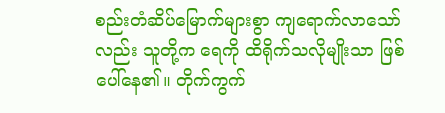စည်းတံဆိပ်မြောက်များစွာ ကျရောက်လာသော်လည်း သူတို့က ရေကို ထိရိုက်သလိုမျိုးသာ ဖြစ်ပေါ်နေ၏။ တိုက်ကွက်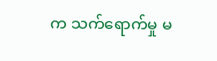က သက်ရောက်မှု မ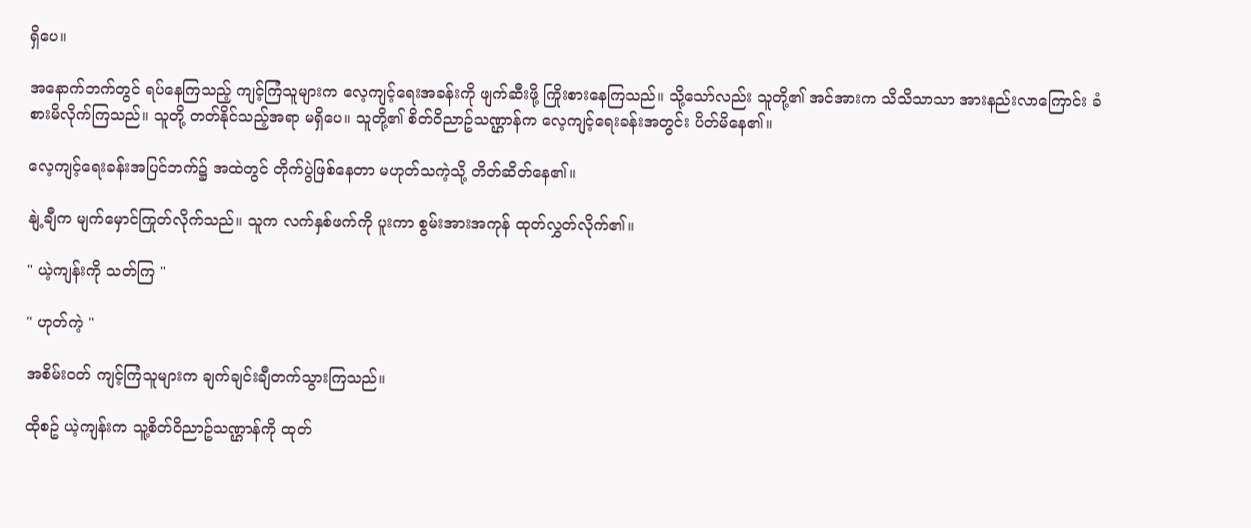ရှိပေ။

အနောက်ဘက်တွင် ရပ်နေကြသည့် ကျင့်ကြံသူများက လေ့ကျင့်ရေးအခန်းကို ဖျက်ဆီးဖို့ ကြိုးစားနေကြသည်။ သို့သော်လည်း သူတို့၏ အင်အားက သိသိသာသာ အားနည်းလာကြောင်း ခံစားမိလိုက်ကြသည်။ သူတို့ တတ်နိုင်သည့်အရာ မရှိပေ။ သူတို့၏ စိတ်ဝိညာဥ်သဏ္ဌာန်က လေ့ကျင့်ရေးခန်းအတွင်း ပိတ်မိနေ၏။

လေ့ကျင့်ရေးခန်းအပြင်ဘက်၌ အထဲတွင် တိုက်ပွဲဖြစ်နေတာ မဟုတ်သကဲ့သို့ တိတ်ဆိတ်နေ၏။

နျဲ့ချီက မျက်မှောင်ကြုတ်လိုက်သည်။ သူက လက်နှစ်ဖက်ကို ပူးကာ စွမ်းအားအကုန် ထုတ်လွှတ်လိုက်၏။

" ယဲ့ကျန်းကို သတ်ကြ "

" ဟုတ်ကဲ့ "

အစိမ်းဝတ် ကျင့်ကြံသူများက ချက်ချင်းချီတက်သွားကြသည်။

ထိုစဥ် ယဲ့ကျန်းက သူ့စိတ်ဝိညာဥ်သဏ္ဌာန်ကို ထုတ်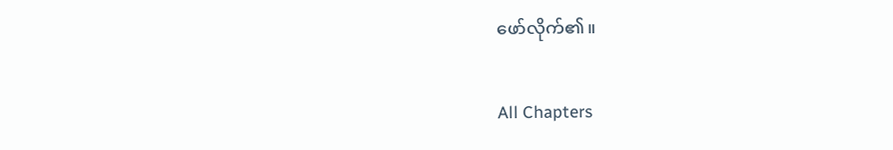ဖော်လိုက်၏။

All Chapters